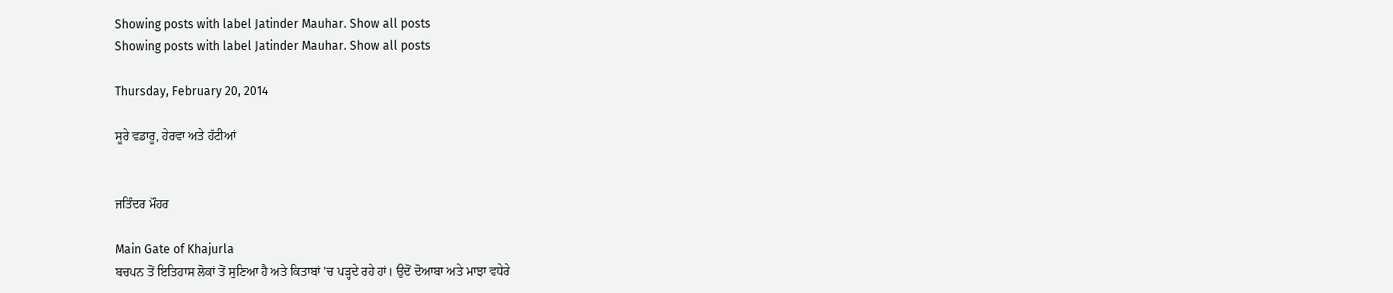Showing posts with label Jatinder Mauhar. Show all posts
Showing posts with label Jatinder Mauhar. Show all posts

Thursday, February 20, 2014

ਸੂਰੇ ਵਡਾਰੂ, ਹੇਰਵਾ ਅਤੇ ਹੱਟੀਆਂ


ਜਤਿੰਦਰ ਮੌਹਰ

Main Gate of Khajurla
ਬਚਪਨ ਤੋਂ ਇਤਿਹਾਸ ਲੋਕਾਂ ਤੋਂ ਸੁਣਿਆ ਹੈ ਅਤੇ ਕਿਤਾਬਾਂ 'ਚ ਪੜ੍ਹਦੇ ਰਹੇ ਹਾਂ। ਉਦੋਂ ਦੋਆਬਾ ਅਤੇ ਮਾਝਾ ਵਧੇਰੇ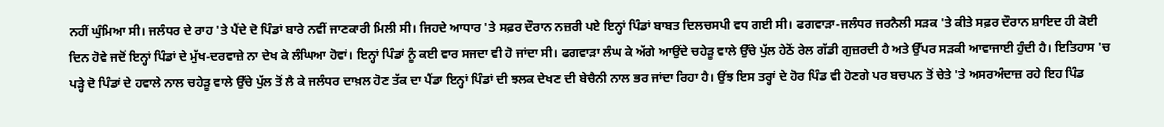ਨਹੀਂ ਘੁੰਮਿਆ ਸੀ। ਜਲੰਧਰ ਦੇ ਰਾਹ 'ਤੇ ਪੈਂਦੇ ਦੋ ਪਿੰਡਾਂ ਬਾਰੇ ਨਵੀਂ ਜਾਣਕਾਰੀ ਮਿਲੀ ਸੀ। ਜਿਹਦੇ ਆਧਾਰ 'ਤੇ ਸਫ਼ਰ ਦੌਰਾਨ ਨਜ਼ਰੀ ਪਏ ਇਨ੍ਹਾਂ ਪਿੰਡਾਂ ਬਾਬਤ ਦਿਲਚਸਪੀ ਵਧ ਗਈ ਸੀ। ਫਗਵਾੜਾ-ਜਲੰਧਰ ਜਰਨੈਲੀ ਸੜਕ 'ਤੇ ਕੀਤੇ ਸਫ਼ਰ ਦੌਰਾਨ ਸ਼ਾਇਦ ਹੀ ਕੋਈ ਦਿਨ ਹੋਵੇ ਜਦੋਂ ਇਨ੍ਹਾਂ ਪਿੰਡਾਂ ਦੇ ਮੁੱਖ-ਦਰਵਾਜ਼ੇ ਨਾ ਦੇਖ ਕੇ ਲੰਘਿਆ ਹੋਵਾਂ। ਇਨ੍ਹਾਂ ਪਿੰਡਾਂ ਨੂੰ ਕਈ ਵਾਰ ਸਜਦਾ ਵੀ ਹੋ ਜਾਂਦਾ ਸੀ। ਫਗਵਾੜਾ ਲੰਘ ਕੇ ਅੱਗੇ ਆਉਂਦੇ ਚਹੇੜੂ ਵਾਲੇ ਉੱਚੇ ਪੁੱਲ ਹੇਠੋਂ ਰੇਲ ਗੱਡੀ ਗੁਜ਼ਰਦੀ ਹੈ ਅਤੇ ਉੱਪਰ ਸੜਕੀ ਆਵਾਜਾਈ ਹੁੰਦੀ ਹੈ। ਇਤਿਹਾਸ 'ਚ ਪੜ੍ਹੇ ਦੋ ਪਿੰਡਾਂ ਦੇ ਹਵਾਲੇ ਨਾਲ ਚਹੇੜੂ ਵਾਲੇ ਉੱਚੇ ਪੁੱਲ ਤੋਂ ਲੈ ਕੇ ਜਲੰਧਰ ਦਾਖ਼ਲ ਹੋਣ ਤੱਕ ਦਾ ਪੈਂਡਾ ਇਨ੍ਹਾਂ ਪਿੰਡਾਂ ਦੀ ਝਲਕ ਦੇਖਣ ਦੀ ਬੇਚੈਨੀ ਨਾਲ ਭਰ ਜਾਂਦਾ ਰਿਹਾ ਹੈ। ਉਂਝ ਇਸ ਤਰ੍ਹਾਂ ਦੇ ਹੋਰ ਪਿੰਡ ਵੀ ਹੋਣਗੇ ਪਰ ਬਚਪਨ ਤੋਂ ਚੇਤੇ 'ਤੇ ਅਸਰਅੰਦਾਜ਼ ਰਹੇ ਇਹ ਪਿੰਡ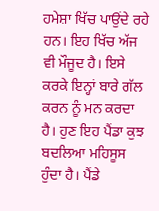ਹਮੇਸ਼ਾ ਖਿੱਚ ਪਾਉਂਦੇ ਰਹੇ ਹਨ। ਇਹ ਖਿੱਚ ਅੱਜ ਵੀ ਮੌਜੂਦ ਹੈ। ਇਸੇ ਕਰਕੇ ਇਨ੍ਹਾਂ ਬਾਰੇ ਗੱਲ ਕਰਨ ਨੂੰ ਮਨ ਕਰਦਾ ਹੈ। ਹੁਣ ਇਹ ਪੈਂਡਾ ਕੁਝ ਬਦਲਿਆ ਮਹਿਸੂਸ ਹੁੰਦਾ ਹੈ। ਪੈਂਡੇ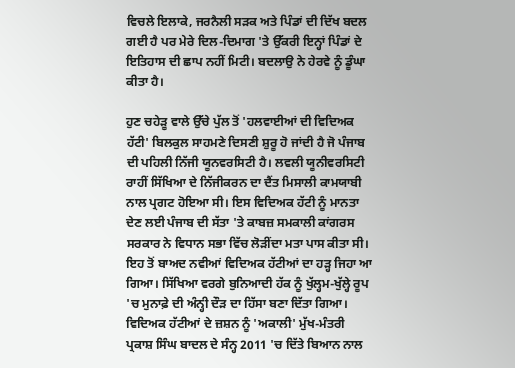ਵਿਚਲੇ ਇਲਾਕੇ, ਜਰਨੈਲੀ ਸੜਕ ਅਤੇ ਪਿੰਡਾਂ ਦੀ ਦਿੱਖ ਬਦਲ ਗਈ ਹੈ ਪਰ ਮੇਰੇ ਦਿਲ-ਦਿਮਾਗ 'ਤੇ ਉੱਕਰੀ ਇਨ੍ਹਾਂ ਪਿੰਡਾਂ ਦੇ ਇਤਿਹਾਸ ਦੀ ਛਾਪ ਨਹੀਂ ਮਿਟੀ। ਬਦਲਾਉ ਨੇ ਹੇਰਵੇ ਨੂੰ ਡੂੰਘਾ ਕੀਤਾ ਹੈ।

ਹੁਣ ਚਹੇੜੂ ਵਾਲੇ ਉੱਚੇ ਪੁੱਲ ਤੋਂ 'ਹਲਵਾਈਆਂ ਦੀ ਵਿਦਿਅਕ ਹੱਟੀ' ਬਿਲਕੁਲ ਸਾਹਮਣੇ ਦਿਸਣੀ ਸ਼ੁਰੂ ਹੋ ਜਾਂਦੀ ਹੈ ਜੋ ਪੰਜਾਬ ਦੀ ਪਹਿਲੀ ਨਿੱਜੀ ਯੂਨਵਰਸਿਟੀ ਹੈ। ਲਵਲੀ ਯੂਨੀਵਰਸਿਟੀ ਰਾਹੀਂ ਸਿੱਖਿਆ ਦੇ ਨਿੱਜੀਕਰਨ ਦਾ ਦੈਂਤ ਮਿਸਾਲੀ ਕਾਮਯਾਬੀ ਨਾਲ ਪ੍ਰਗਟ ਹੋਇਆ ਸੀ। ਇਸ ਵਿਦਿਅਕ ਹੱਟੀ ਨੂੰ ਮਾਨਤਾ ਦੇਣ ਲਈ ਪੰਜਾਬ ਦੀ ਸੱਤਾ 'ਤੇ ਕਾਬਜ਼ ਸਮਕਾਲੀ ਕਾਂਗਰਸ ਸਰਕਾਰ ਨੇ ਵਿਧਾਨ ਸਭਾ ਵਿੱਚ ਲੋੜੀਂਦਾ ਮਤਾ ਪਾਸ ਕੀਤਾ ਸੀ। ਇਹ ਤੋਂ ਬਾਅਦ ਨਵੀਆਂ ਵਿਦਿਅਕ ਹੱਟੀਆਂ ਦਾ ਹੜ੍ਹ ਜਿਹਾ ਆ ਗਿਆ। ਸਿੱਖਿਆ ਵਰਗੇ ਬੁਨਿਆਦੀ ਹੱਕ ਨੂੰ ਖੁੱਲ੍ਹਮ-ਖੁੱਲ੍ਹੇ ਰੂਪ 'ਚ ਮੁਨਾਫ਼ੇ ਦੀ ਅੰਨ੍ਹੀ ਦੌੜ ਦਾ ਹਿੱਸਾ ਬਣਾ ਦਿੱਤਾ ਗਿਆ। ਵਿਦਿਅਕ ਹੱਟੀਆਂ ਦੇ ਜ਼ਸ਼ਨ ਨੂੰ 'ਅਕਾਲੀ' ਮੁੱਖ-ਮੰਤਰੀ ਪ੍ਰਕਾਸ਼ ਸਿੰਘ ਬਾਦਲ ਦੇ ਸੰਨ੍ਹ 2011 'ਚ ਦਿੱਤੇ ਬਿਆਨ ਨਾਲ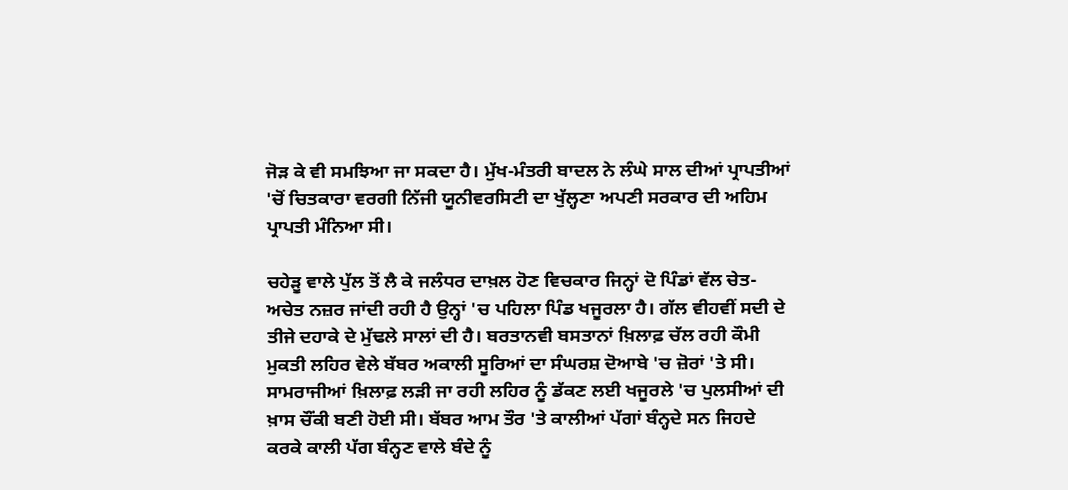ਜੋੜ ਕੇ ਵੀ ਸਮਝਿਆ ਜਾ ਸਕਦਾ ਹੈ। ਮੁੱਖ-ਮੰਤਰੀ ਬਾਦਲ ਨੇ ਲੰਘੇ ਸਾਲ ਦੀਆਂ ਪ੍ਰਾਪਤੀਆਂ 'ਚੋਂ ਚਿਤਕਾਰਾ ਵਰਗੀ ਨਿੱਜੀ ਯੂਨੀਵਰਸਿਟੀ ਦਾ ਖੁੱਲ੍ਹਣਾ ਅਪਣੀ ਸਰਕਾਰ ਦੀ ਅਹਿਮ ਪ੍ਰਾਪਤੀ ਮੰਨਿਆ ਸੀ।

ਚਹੇੜੂ ਵਾਲੇ ਪੁੱਲ ਤੋਂ ਲੈ ਕੇ ਜਲੰਧਰ ਦਾਖ਼ਲ ਹੋਣ ਵਿਚਕਾਰ ਜਿਨ੍ਹਾਂ ਦੋ ਪਿੰਡਾਂ ਵੱਲ ਚੇਤ-ਅਚੇਤ ਨਜ਼ਰ ਜਾਂਦੀ ਰਹੀ ਹੈ ਉਨ੍ਹਾਂ 'ਚ ਪਹਿਲਾ ਪਿੰਡ ਖਜੂਰਲਾ ਹੈ। ਗੱਲ ਵੀਹਵੀਂ ਸਦੀ ਦੇ ਤੀਜੇ ਦਹਾਕੇ ਦੇ ਮੁੱਢਲੇ ਸਾਲਾਂ ਦੀ ਹੈ। ਬਰਤਾਨਵੀ ਬਸਤਾਨਾਂ ਖ਼ਿਲਾਫ਼ ਚੱਲ ਰਹੀ ਕੌਮੀ ਮੁਕਤੀ ਲਹਿਰ ਵੇਲੇ ਬੱਬਰ ਅਕਾਲੀ ਸੂਰਿਆਂ ਦਾ ਸੰਘਰਸ਼ ਦੋਆਬੇ 'ਚ ਜ਼ੋਰਾਂ 'ਤੇ ਸੀ। ਸਾਮਰਾਜੀਆਂ ਖ਼ਿਲਾਫ਼ ਲੜੀ ਜਾ ਰਹੀ ਲਹਿਰ ਨੂੰ ਡੱਕਣ ਲਈ ਖਜੂਰਲੇ 'ਚ ਪੁਲਸੀਆਂ ਦੀ ਖ਼ਾਸ ਚੌਂਕੀ ਬਣੀ ਹੋਈ ਸੀ। ਬੱਬਰ ਆਮ ਤੌਰ 'ਤੇ ਕਾਲੀਆਂ ਪੱਗਾਂ ਬੰਨ੍ਹਦੇ ਸਨ ਜਿਹਦੇ ਕਰਕੇ ਕਾਲੀ ਪੱਗ ਬੰਨ੍ਹਣ ਵਾਲੇ ਬੰਦੇ ਨੂੰ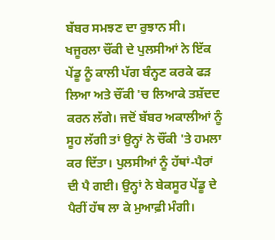ਬੱਬਰ ਸਮਝਣ ਦਾ ਰੁਝਾਨ ਸੀ। ਖਜੂਰਲਾ ਚੌਂਕੀ ਦੇ ਪੁਲਸੀਆਂ ਨੇ ਇੱਕ ਪੇਂਡੂ ਨੂੰ ਕਾਲੀ ਪੱਗ ਬੰਨ੍ਹਣ ਕਰਕੇ ਫੜ ਲਿਆ ਅਤੇ ਚੌਂਕੀ 'ਚ ਲਿਆਕੇ ਤਸ਼ੱਦਦ ਕਰਨ ਲੱਗੇ। ਜਦੋਂ ਬੱਬਰ ਅਕਾਲੀਆਂ ਨੂੰ ਸੂਹ ਲੱਗੀ ਤਾਂ ਉਨ੍ਹਾਂ ਨੇ ਚੌਂਕੀ 'ਤੇ ਹਮਲਾ ਕਰ ਦਿੱਤਾ। ਪੁਲਸੀਆਂ ਨੂੰ ਹੱਥਾਂ-ਪੈਰਾਂ ਦੀ ਪੈ ਗਈ। ਉਨ੍ਹਾਂ ਨੇ ਬੇਕਸੂਰ ਪੇਂਡੂ ਦੇ ਪੈਰੀਂ ਹੱਥ ਲਾ ਕੇ ਮੁਆਫ਼ੀ ਮੰਗੀ।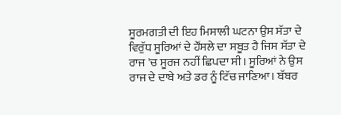ਸੂਰਮਗਤੀ ਦੀ ਇਹ ਮਿਸਾਲੀ ਘਟਨਾ ਉਸ ਸੱਤਾ ਦੇ ਵਿਰੁੱਧ ਸੂਰਿਆਂ ਦੇ ਹੌਂਸਲੇ ਦਾ ਸਬੂਤ ਹੈ ਜਿਸ ਸੱਤਾ ਦੇ ਰਾਜ 'ਚ ਸੂਰਜ ਨਹੀਂ ਛਿਪਦਾ ਸੀ। ਸੂਰਿਆਂ ਨੇ ਉਸ ਰਾਜ ਦੇ ਦਾਬੇ ਅਤੇ ਡਰ ਨੂੰ ਟਿੱਚ ਜਾਣਿਆ। ਬੱਬਰ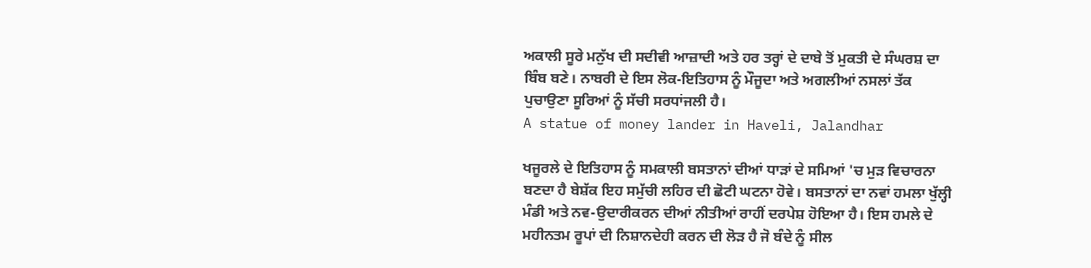ਅਕਾਲੀ ਸੂਰੇ ਮਨੁੱਖ ਦੀ ਸਦੀਵੀ ਆਜ਼ਾਦੀ ਅਤੇ ਹਰ ਤਰ੍ਹਾਂ ਦੇ ਦਾਬੇ ਤੋਂ ਮੁਕਤੀ ਦੇ ਸੰਘਰਸ਼ ਦਾ ਬਿੰਬ ਬਣੇ। ਨਾਬਰੀ ਦੇ ਇਸ ਲੋਕ-ਇਤਿਹਾਸ ਨੂੰ ਮੌਜੂਦਾ ਅਤੇ ਅਗਲੀਆਂ ਨਸਲਾਂ ਤੱਕ ਪੁਚਾਉਣਾ ਸੂਰਿਆਂ ਨੂੰ ਸੱਚੀ ਸਰਧਾਂਜਲੀ ਹੈ।
A statue of money lander in Haveli, Jalandhar

ਖਜੂਰਲੇ ਦੇ ਇਤਿਹਾਸ ਨੂੰ ਸਮਕਾਲੀ ਬਸਤਾਨਾਂ ਦੀਆਂ ਧਾੜਾਂ ਦੇ ਸਮਿਆਂ 'ਚ ਮੁੜ ਵਿਚਾਰਨਾ ਬਣਦਾ ਹੈ ਬੇਸ਼ੱਕ ਇਹ ਸਮੁੱਚੀ ਲਹਿਰ ਦੀ ਛੋਟੀ ਘਟਨਾ ਹੋਵੇ। ਬਸਤਾਨਾਂ ਦਾ ਨਵਾਂ ਹਮਲਾ ਖੁੱਲ੍ਹੀ ਮੰਡੀ ਅਤੇ ਨਵ-ਉਦਾਰੀਕਰਨ ਦੀਆਂ ਨੀਤੀਆਂ ਰਾਹੀਂ ਦਰਪੇਸ਼ ਹੋਇਆ ਹੈ। ਇਸ ਹਮਲੇ ਦੇ ਮਹੀਨਤਮ ਰੂਪਾਂ ਦੀ ਨਿਸ਼ਾਨਦੇਹੀ ਕਰਨ ਦੀ ਲੋੜ ਹੈ ਜੋ ਬੰਦੇ ਨੂੰ ਸੀਲ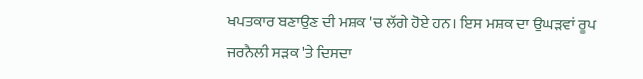ਖਪਤਕਾਰ ਬਣਾਉਣ ਦੀ ਮਸ਼ਕ 'ਚ ਲੱਗੇ ਹੋਏ ਹਨ। ਇਸ ਮਸ਼ਕ ਦਾ ਉਘੜਵਾਂ ਰੂਪ ਜਰਨੈਲੀ ਸੜਕ 'ਤੇ ਦਿਸਦਾ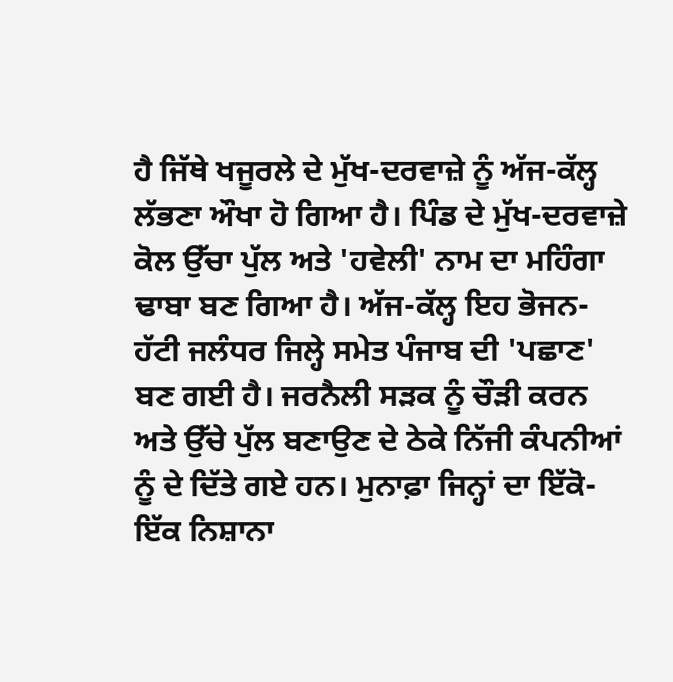ਹੈ ਜਿੱਥੇ ਖਜੂਰਲੇ ਦੇ ਮੁੱਖ-ਦਰਵਾਜ਼ੇ ਨੂੰ ਅੱਜ-ਕੱਲ੍ਹ ਲੱਭਣਾ ਔਖਾ ਹੋ ਗਿਆ ਹੈ। ਪਿੰਡ ਦੇ ਮੁੱਖ-ਦਰਵਾਜ਼ੇ ਕੋਲ ਉੱਚਾ ਪੁੱਲ ਅਤੇ 'ਹਵੇਲੀ' ਨਾਮ ਦਾ ਮਹਿੰਗਾ ਢਾਬਾ ਬਣ ਗਿਆ ਹੈ। ਅੱਜ-ਕੱਲ੍ਹ ਇਹ ਭੋਜਨ-ਹੱਟੀ ਜਲੰਧਰ ਜਿਲ੍ਹੇ ਸਮੇਤ ਪੰਜਾਬ ਦੀ 'ਪਛਾਣ' ਬਣ ਗਈ ਹੈ। ਜਰਨੈਲੀ ਸੜਕ ਨੂੰ ਚੌੜੀ ਕਰਨ ਅਤੇ ਉੱਚੇ ਪੁੱਲ ਬਣਾਉਣ ਦੇ ਠੇਕੇ ਨਿੱਜੀ ਕੰਪਨੀਆਂ ਨੂੰ ਦੇ ਦਿੱਤੇ ਗਏ ਹਨ। ਮੁਨਾਫ਼ਾ ਜਿਨ੍ਹਾਂ ਦਾ ਇੱਕੋ-ਇੱਕ ਨਿਸ਼ਾਨਾ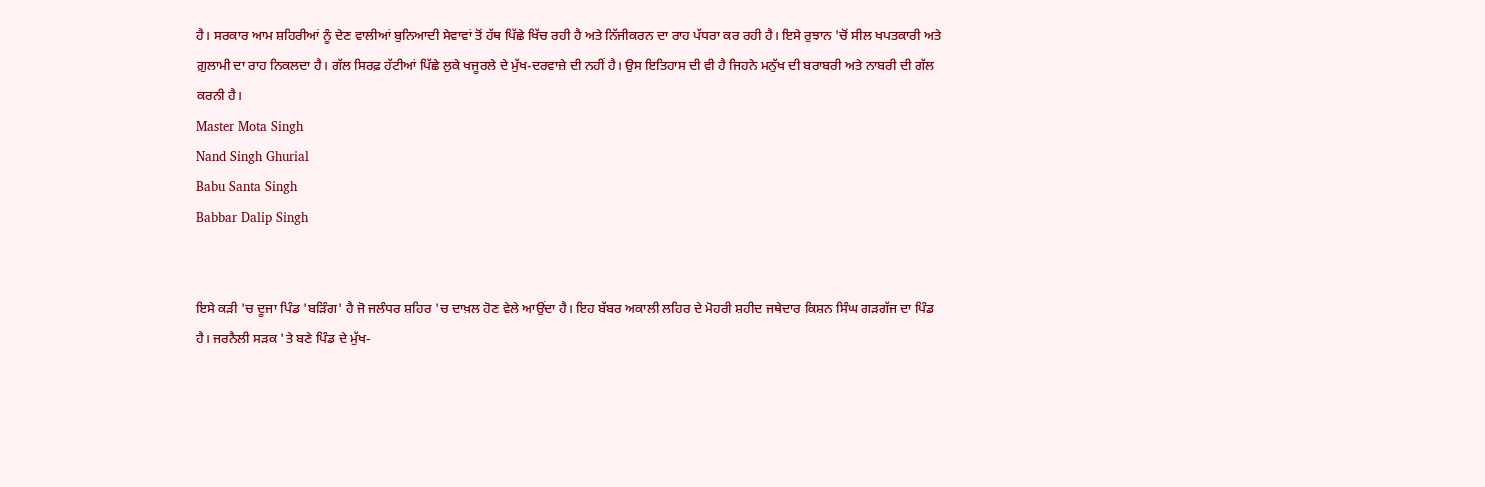ਹੈ। ਸਰਕਾਰ ਆਮ ਸ਼ਹਿਰੀਆਂ ਨੂੰ ਦੇਣ ਵਾਲੀਆਂ ਬੁਨਿਆਦੀ ਸੇਵਾਵਾਂ ਤੋਂ ਹੱਥ ਪਿੱਛੇ ਖਿੱਚ ਰਹੀ ਹੈ ਅਤੇ ਨਿੱਜੀਕਰਨ ਦਾ ਰਾਹ ਪੱਧਰਾ ਕਰ ਰਹੀ ਹੈ। ਇਸੇ ਰੁਝਾਨ 'ਚੋਂ ਸੀਲ ਖਪਤਕਾਰੀ ਅਤੇ ਗ਼ੁਲਾਮੀ ਦਾ ਰਾਹ ਨਿਕਲਦਾ ਹੈ। ਗੱਲ ਸਿਰਫ਼ ਹੱਟੀਆਂ ਪਿੱਛੇ ਲੁਕੇ ਖਜੂਰਲੇ ਦੇ ਮੁੱਖ-ਦਰਵਾਜ਼ੇ ਦੀ ਨਹੀਂ ਹੈ। ਉਸ ਇਤਿਹਾਸ ਦੀ ਵੀ ਹੈ ਜਿਹਨੇ ਮਨੁੱਖ ਦੀ ਬਰਾਬਰੀ ਅਤੇ ਨਾਬਰੀ ਦੀ ਗੱਲ ਕਰਨੀ ਹੈ।
Master Mota Singh
Nand Singh Ghurial
Babu Santa Singh
Babbar Dalip Singh


ਇਸੇ ਕੜੀ 'ਚ ਦੂਜਾ ਪਿੰਡ 'ਬੜਿੰਗ' ਹੈ ਜੋ ਜਲੰਧਰ ਸ਼ਹਿਰ 'ਚ ਦਾਖ਼ਲ ਹੋਣ ਵੇਲੇ ਆਉਂਦਾ ਹੈ। ਇਹ ਬੱਬਰ ਅਕਾਲੀ ਲਹਿਰ ਦੇ ਮੋਹਰੀ ਸ਼ਹੀਦ ਜਥੇਦਾਰ ਕਿਸ਼ਨ ਸਿੰਘ ਗੜਗੱਜ ਦਾ ਪਿੰਡ ਹੈ। ਜਰਨੈਲੀ ਸੜਕ 'ਤੇ ਬਣੇ ਪਿੰਡ ਦੇ ਮੁੱਖ-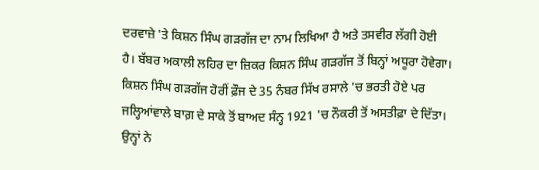ਦਰਵਾਜ਼ੇ 'ਤੇ ਕਿਸ਼ਨ ਸਿੰਘ ਗੜਗੱਜ ਦਾ ਨਾਮ ਲਿਖਿਆ ਹੈ ਅਤੇ ਤਸਵੀਰ ਲੱਗੀ ਹੋਈ ਹੈ। ਬੱਬਰ ਅਕਾਲੀ ਲਹਿਰ ਦਾ ਜ਼ਿਕਰ ਕਿਸ਼ਨ ਸਿੰਘ ਗੜਗੱਜ ਤੋਂ ਬਿਨ੍ਹਾਂ ਅਧੂਰਾ ਹੋਵੇਗਾ। ਕਿਸ਼ਨ ਸਿੰਘ ਗੜਗੱਜ ਹੋਰੀਂ ਫ਼ੌਜ ਦੇ 35 ਨੰਬਰ ਸਿੱਖ ਰਸਾਲੇ 'ਚ ਭਰਤੀ ਹੋਏ ਪਰ ਜਲ੍ਹਿਆਂਵਾਲੇ ਬਾਗ਼ ਦੇ ਸਾਕੇ ਤੋਂ ਬਾਅਦ ਸੰਨ੍ਹ 1921 'ਚ ਨੌਕਰੀ ਤੋਂ ਅਸਤੀਫ਼ਾ ਦੇ ਦਿੱਤਾ। ਉਨ੍ਹਾਂ ਨੇ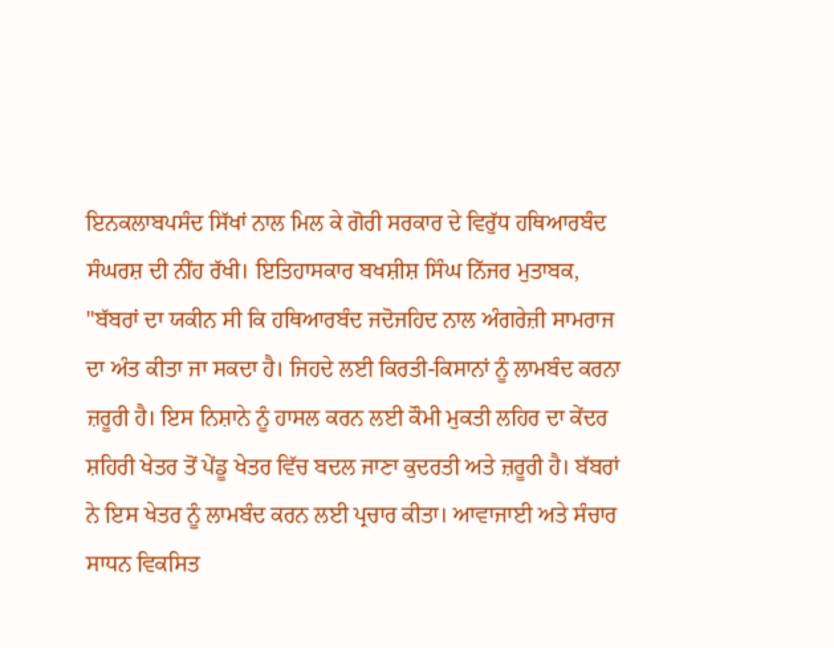ਇਨਕਲਾਬਪਸੰਦ ਸਿੱਖਾਂ ਨਾਲ ਮਿਲ ਕੇ ਗੋਰੀ ਸਰਕਾਰ ਦੇ ਵਿਰੁੱਧ ਹਥਿਆਰਬੰਦ ਸੰਘਰਸ਼ ਦੀ ਨੀਂਹ ਰੱਖੀ। ਇਤਿਹਾਸਕਾਰ ਬਖਸ਼ੀਸ਼ ਸਿੰਘ ਨਿੱਜਰ ਮੁਤਾਬਕ, "ਬੱਬਰਾਂ ਦਾ ਯਕੀਨ ਸੀ ਕਿ ਹਥਿਆਰਬੰਦ ਜਦੋਜਹਿਦ ਨਾਲ ਅੰਗਰੇਜ਼ੀ ਸਾਮਰਾਜ ਦਾ ਅੰਤ ਕੀਤਾ ਜਾ ਸਕਦਾ ਹੈ। ਜਿਹਦੇ ਲਈ ਕਿਰਤੀ-ਕਿਸਾਨਾਂ ਨੂੰ ਲਾਮਬੰਦ ਕਰਨਾ ਜ਼ਰੂਰੀ ਹੈ। ਇਸ ਨਿਸ਼ਾਨੇ ਨੂੰ ਹਾਸਲ ਕਰਨ ਲਈ ਕੌਮੀ ਮੁਕਤੀ ਲਹਿਰ ਦਾ ਕੇਂਦਰ ਸ਼ਹਿਰੀ ਖੇਤਰ ਤੋਂ ਪੇਂਡੂ ਖੇਤਰ ਵਿੱਚ ਬਦਲ ਜਾਣਾ ਕੁਦਰਤੀ ਅਤੇ ਜ਼ਰੂਰੀ ਹੈ। ਬੱਬਰਾਂ ਨੇ ਇਸ ਖੇਤਰ ਨੂੰ ਲਾਮਬੰਦ ਕਰਨ ਲਈ ਪ੍ਰਚਾਰ ਕੀਤਾ। ਆਵਾਜਾਈ ਅਤੇ ਸੰਚਾਰ ਸਾਧਨ ਵਿਕਸਿਤ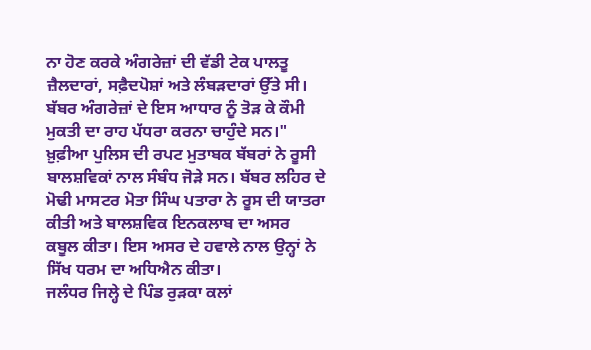ਨਾ ਹੋਣ ਕਰਕੇ ਅੰਗਰੇਜ਼ਾਂ ਦੀ ਵੱਡੀ ਟੇਕ ਪਾਲਤੂ ਜ਼ੈਲਦਾਰਾਂ, ਸਫ਼ੈਦਪੋਸ਼ਾਂ ਅਤੇ ਲੰਬੜਦਾਰਾਂ ਉੱਤੇ ਸੀ। ਬੱਬਰ ਅੰਗਰੇਜ਼ਾਂ ਦੇ ਇਸ ਆਧਾਰ ਨੂੰ ਤੋੜ ਕੇ ਕੌਮੀ ਮੁਕਤੀ ਦਾ ਰਾਹ ਪੱਧਰਾ ਕਰਨਾ ਚਾਹੁੰਦੇ ਸਨ।" ਖ਼ੁਫ਼ੀਆ ਪੁਲਿਸ ਦੀ ਰਪਟ ਮੁਤਾਬਕ ਬੱਬਰਾਂ ਨੇ ਰੂਸੀ ਬਾਲਸ਼ਵਿਕਾਂ ਨਾਲ ਸੰਬੰਧ ਜੋੜੇ ਸਨ। ਬੱਬਰ ਲਹਿਰ ਦੇ ਮੋਢੀ ਮਾਸਟਰ ਮੋਤਾ ਸਿੰਘ ਪਤਾਰਾ ਨੇ ਰੂਸ ਦੀ ਯਾਤਰਾ ਕੀਤੀ ਅਤੇ ਬਾਲਸ਼ਵਿਕ ਇਨਕਲਾਬ ਦਾ ਅਸਰ ਕਬੂਲ ਕੀਤਾ। ਇਸ ਅਸਰ ਦੇ ਹਵਾਲੇ ਨਾਲ ਉਨ੍ਹਾਂ ਨੇ ਸਿੱਖ ਧਰਮ ਦਾ ਅਧਿਐਨ ਕੀਤਾ।
ਜਲੰਧਰ ਜਿਲ੍ਹੇ ਦੇ ਪਿੰਡ ਰੁੜਕਾ ਕਲਾਂ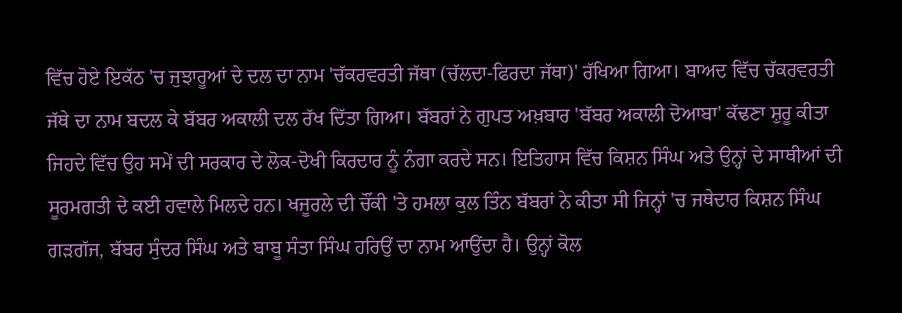ਵਿੱਚ ਹੋਏ ਇਕੱਠ 'ਚ ਜੁਝਾਰੂਆਂ ਦੇ ਦਲ ਦਾ ਨਾਮ 'ਚੱਕਰਵਰਤੀ ਜੱਥਾ (ਚੱਲਦਾ-ਫਿਰਦਾ ਜੱਥਾ)' ਰੱਖਿਆ ਗਿਆ। ਬਾਅਦ ਵਿੱਚ ਚੱਕਰਵਰਤੀ ਜੱਥੇ ਦਾ ਨਾਮ ਬਦਲ ਕੇ ਬੱਬਰ ਅਕਾਲੀ ਦਲ ਰੱਖ ਦਿੱਤਾ ਗਿਆ। ਬੱਬਰਾਂ ਨੇ ਗੁਪਤ ਅਖ਼ਬਾਰ 'ਬੱਬਰ ਅਕਾਲੀ ਦੋਆਬਾ' ਕੱਢਣਾ ਸ਼ੁਰੂ ਕੀਤਾ ਜਿਹਦੇ ਵਿੱਚ ਉਹ ਸਮੇਂ ਦੀ ਸਰਕਾਰ ਦੇ ਲੋਕ-ਦੋਖੀ ਕਿਰਦਾਰ ਨੂੰ ਨੰਗਾ ਕਰਦੇ ਸਨ। ਇਤਿਹਾਸ ਵਿੱਚ ਕਿਸ਼ਨ ਸਿੰਘ ਅਤੇ ਉਨ੍ਹਾਂ ਦੇ ਸਾਥੀਆਂ ਦੀ ਸੂਰਮਗਤੀ ਦੇ ਕਈ ਹਵਾਲੇ ਮਿਲਦੇ ਹਨ। ਖਜੂਰਲੇ ਦੀ ਚੌਂਕੀ 'ਤੇ ਹਮਲਾ ਕੁਲ ਤਿੰਨ ਬੱਬਰਾਂ ਨੇ ਕੀਤਾ ਸੀ ਜਿਨ੍ਹਾਂ 'ਚ ਜਥੇਦਾਰ ਕਿਸ਼ਨ ਸਿੰਘ ਗੜਗੱਜ, ਬੱਬਰ ਸੁੰਦਰ ਸਿੰਘ ਅਤੇ ਬਾਬੂ ਸੰਤਾ ਸਿੰਘ ਹਰਿਉਂ ਦਾ ਨਾਮ ਆਉਂਦਾ ਹੈ। ਉਨ੍ਹਾਂ ਕੋਲ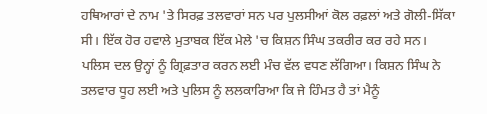ਹਥਿਆਰਾਂ ਦੇ ਨਾਮ 'ਤੇ ਸਿਰਫ਼ ਤਲਵਾਰਾਂ ਸਨ ਪਰ ਪੁਲਸੀਆਂ ਕੋਲ ਰਫ਼ਲਾਂ ਅਤੇ ਗੋਲੀ-ਸਿੱਕਾ ਸੀ। ਇੱਕ ਹੋਰ ਹਵਾਲੇ ਮੁਤਾਬਕ ਇੱਕ ਮੇਲੇ 'ਚ ਕਿਸ਼ਨ ਸਿੰਘ ਤਕਰੀਰ ਕਰ ਰਹੇ ਸਨ। ਪਲਿਸ ਦਲ ਉਨ੍ਹਾਂ ਨੂੰ ਗ੍ਰਿਫ਼ਤਾਰ ਕਰਨ ਲਈ ਮੰਚ ਵੱਲ ਵਧਣ ਲੱਗਿਆ। ਕਿਸ਼ਨ ਸਿੰਘ ਨੇ ਤਲਵਾਰ ਧੂਹ ਲਈ ਅਤੇ ਪੁਲਿਸ ਨੂੰ ਲਲਕਾਰਿਆ ਕਿ ਜੇ ਹਿੰਮਤ ਹੈ ਤਾਂ ਮੈਨੂੰ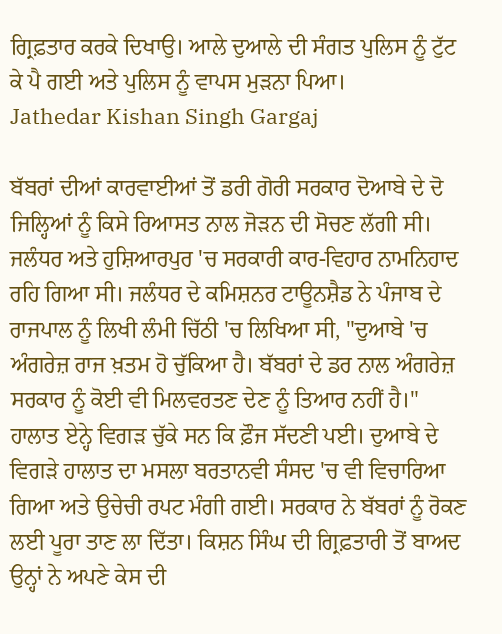ਗ੍ਰਿਫ਼ਤਾਰ ਕਰਕੇ ਦਿਖਾਉ। ਆਲੇ ਦੁਆਲੇ ਦੀ ਸੰਗਤ ਪੁਲਿਸ ਨੂੰ ਟੁੱਟ ਕੇ ਪੈ ਗਈ ਅਤੇ ਪੁਲਿਸ ਨੂੰ ਵਾਪਸ ਮੁੜਨਾ ਪਿਆ।
Jathedar Kishan Singh Gargaj

ਬੱਬਰਾਂ ਦੀਆਂ ਕਾਰਵਾਈਆਂ ਤੋਂ ਡਰੀ ਗੋਰੀ ਸਰਕਾਰ ਦੋਆਬੇ ਦੇ ਦੋ ਜਿਲ੍ਹਿਆਂ ਨੂੰ ਕਿਸੇ ਰਿਆਸਤ ਨਾਲ ਜੋੜਨ ਦੀ ਸੋਚਣ ਲੱਗੀ ਸੀ। ਜਲੰਧਰ ਅਤੇ ਹੁਸ਼ਿਆਰਪੁਰ 'ਚ ਸਰਕਾਰੀ ਕਾਰ-ਵਿਹਾਰ ਨਾਮਨਿਹਾਦ ਰਹਿ ਗਿਆ ਸੀ। ਜਲੰਧਰ ਦੇ ਕਮਿਸ਼ਨਰ ਟਾਊਨਸ਼ੈਡ ਨੇ ਪੰਜਾਬ ਦੇ ਰਾਜਪਾਲ ਨੂੰ ਲਿਖੀ ਲੰਮੀ ਚਿੱਠੀ 'ਚ ਲਿਖਿਆ ਸੀ, "ਦੁਆਬੇ 'ਚ ਅੰਗਰੇਜ਼ ਰਾਜ ਖ਼ਤਮ ਹੋ ਚੁੱਕਿਆ ਹੈ। ਬੱਬਰਾਂ ਦੇ ਡਰ ਨਾਲ ਅੰਗਰੇਜ਼ ਸਰਕਾਰ ਨੂੰ ਕੋਈ ਵੀ ਮਿਲਵਰਤਣ ਦੇਣ ਨੂੰ ਤਿਆਰ ਨਹੀਂ ਹੈ।" ਹਾਲਾਤ ਏਨ੍ਹੇ ਵਿਗੜ ਚੁੱਕੇ ਸਨ ਕਿ ਫ਼ੌਜ ਸੱਦਣੀ ਪਈ। ਦੁਆਬੇ ਦੇ ਵਿਗੜੇ ਹਾਲਾਤ ਦਾ ਮਸਲਾ ਬਰਤਾਨਵੀ ਸੰਸਦ 'ਚ ਵੀ ਵਿਚਾਰਿਆ ਗਿਆ ਅਤੇ ਉਚੇਚੀ ਰਪਟ ਮੰਗੀ ਗਈ। ਸਰਕਾਰ ਨੇ ਬੱਬਰਾਂ ਨੂੰ ਰੋਕਣ ਲਈ ਪੂਰਾ ਤਾਣ ਲਾ ਦਿੱਤਾ। ਕਿਸ਼ਨ ਸਿੰਘ ਦੀ ਗ੍ਰਿਫ਼ਤਾਰੀ ਤੋਂ ਬਾਅਦ ਉਨ੍ਹਾਂ ਨੇ ਅਪਣੇ ਕੇਸ ਦੀ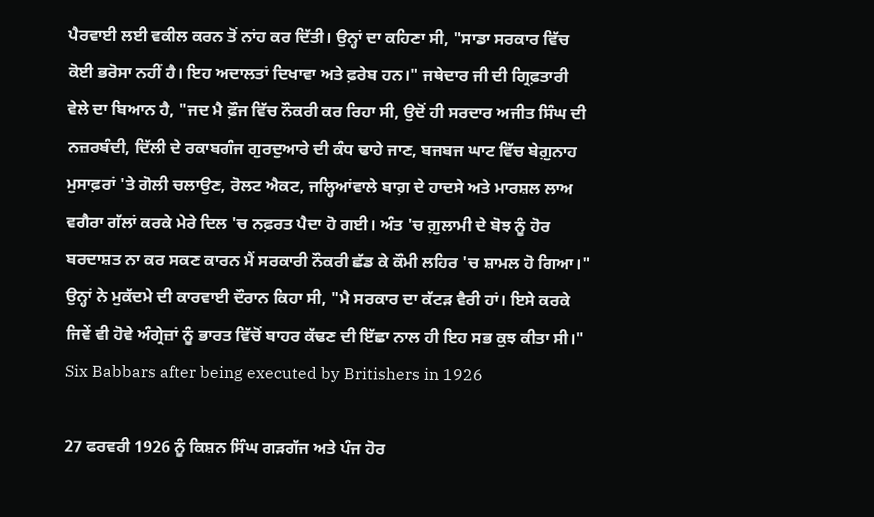ਪੈਰਵਾਈ ਲਈ ਵਕੀਲ ਕਰਨ ਤੋਂ ਨਾਂਹ ਕਰ ਦਿੱਤੀ। ਉਨ੍ਹਾਂ ਦਾ ਕਹਿਣਾ ਸੀ, "ਸਾਡਾ ਸਰਕਾਰ ਵਿੱਚ ਕੋਈ ਭਰੋਸਾ ਨਹੀਂ ਹੈ। ਇਹ ਅਦਾਲਤਾਂ ਦਿਖਾਵਾ ਅਤੇ ਫ਼ਰੇਬ ਹਨ।" ਜਥੇਦਾਰ ਜੀ ਦੀ ਗ੍ਰਿਫ਼ਤਾਰੀ ਵੇਲੇ ਦਾ ਬਿਆਨ ਹੈ, "ਜਦ ਮੈ ਫ਼ੌਜ ਵਿੱਚ ਨੌਕਰੀ ਕਰ ਰਿਹਾ ਸੀ, ਉਦੋਂ ਹੀ ਸਰਦਾਰ ਅਜੀਤ ਸਿੰਘ ਦੀ ਨਜ਼ਰਬੰਦੀ, ਦਿੱਲੀ ਦੇ ਰਕਾਬਗੰਜ ਗੁਰਦੁਆਰੇ ਦੀ ਕੰਧ ਢਾਹੇ ਜਾਣ, ਬਜਬਜ ਘਾਟ ਵਿੱਚ ਬੇਗ਼ੁਨਾਹ ਮੁਸਾਫ਼ਰਾਂ 'ਤੇ ਗੋਲੀ ਚਲਾਉਣ, ਰੋਲਟ ਐਕਟ, ਜਲ੍ਹਿਆਂਵਾਲੇ ਬਾਗ਼ ਦੇ ਹਾਦਸੇ ਅਤੇ ਮਾਰਸ਼ਲ ਲਾਅ ਵਗੈਰਾ ਗੱਲਾਂ ਕਰਕੇ ਮੇਰੇ ਦਿਲ 'ਚ ਨਫ਼ਰਤ ਪੈਦਾ ਹੋ ਗਈ। ਅੰਤ 'ਚ ਗ਼ੁਲਾਮੀ ਦੇ ਬੋਝ ਨੂੰ ਹੋਰ ਬਰਦਾਸ਼ਤ ਨਾ ਕਰ ਸਕਣ ਕਾਰਨ ਮੈਂ ਸਰਕਾਰੀ ਨੌਕਰੀ ਛੱਡ ਕੇ ਕੌਮੀ ਲਹਿਰ 'ਚ ਸ਼ਾਮਲ ਹੋ ਗਿਆ।" ਉਨ੍ਹਾਂ ਨੇ ਮੁਕੱਦਮੇ ਦੀ ਕਾਰਵਾਈ ਦੌਰਾਨ ਕਿਹਾ ਸੀ, "ਮੈ ਸਰਕਾਰ ਦਾ ਕੱਟੜ ਵੈਰੀ ਹਾਂ। ਇਸੇ ਕਰਕੇ ਜਿਵੇਂ ਵੀ ਹੋਵੇ ਅੰਗ੍ਰੇਜ਼ਾਂ ਨੂੰ ਭਾਰਤ ਵਿੱਚੋਂ ਬਾਹਰ ਕੱਢਣ ਦੀ ਇੱਛਾ ਨਾਲ ਹੀ ਇਹ ਸਭ ਕੁਝ ਕੀਤਾ ਸੀ।"
Six Babbars after being executed by Britishers in 1926

27 ਫਰਵਰੀ 1926 ਨੂੰ ਕਿਸ਼ਨ ਸਿੰਘ ਗੜਗੱਜ ਅਤੇ ਪੰਜ ਹੋਰ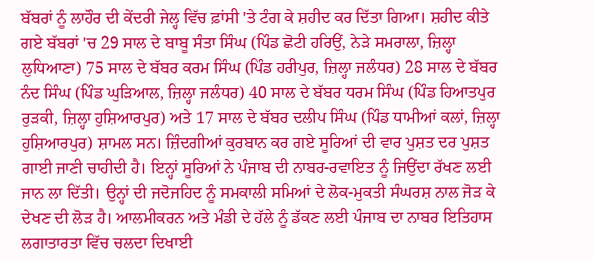ਬੱਬਰਾਂ ਨੂੰ ਲਾਹੌਰ ਦੀ ਕੇਂਦਰੀ ਜੇਲ੍ਹ ਵਿੱਚ ਫ਼ਾਂਸੀ 'ਤੇ ਟੰਗ ਕੇ ਸ਼ਹੀਦ ਕਰ ਦਿੱਤਾ ਗਿਆ। ਸ਼ਹੀਦ ਕੀਤੇ ਗਏ ਬੱਬਰਾਂ 'ਚ 29 ਸਾਲ ਦੇ ਬਾਬੂ ਸੰਤਾ ਸਿੰਘ (ਪਿੰਡ ਛੋਟੀ ਹਰਿਉਂ, ਨੇੜੇ ਸਮਰਾਲਾ, ਜ਼ਿਲ੍ਹਾ ਲੁਧਿਆਣਾ) 75 ਸਾਲ ਦੇ ਬੱਬਰ ਕਰਮ ਸਿੰਘ (ਪਿੰਡ ਹਰੀਪੁਰ, ਜ਼ਿਲ੍ਹਾ ਜਲੰਧਰ) 28 ਸਾਲ ਦੇ ਬੱਬਰ ਨੰਦ ਸਿੰਘ (ਪਿੰਡ ਘੁੜਿਆਲ, ਜ਼ਿਲ੍ਹਾ ਜਲੰਧਰ) 40 ਸਾਲ ਦੇ ਬੱਬਰ ਧਰਮ ਸਿੰਘ (ਪਿੰਡ ਹਿਆਤਪੁਰ ਰੁੜਕੀ, ਜ਼ਿਲ੍ਹਾ ਹੁਸ਼ਿਆਰਪੁਰ) ਅਤੇ 17 ਸਾਲ ਦੇ ਬੱਬਰ ਦਲੀਪ ਸਿੰਘ (ਪਿੰਡ ਧਾਮੀਆਂ ਕਲਾਂ, ਜ਼ਿਲ੍ਹਾ ਹੁਸ਼ਿਆਰਪੁਰ) ਸ਼ਾਮਲ ਸਨ। ਜ਼ਿੰਦਗੀਆਂ ਕੁਰਬਾਨ ਕਰ ਗਏ ਸੂਰਿਆਂ ਦੀ ਵਾਰ ਪੁਸ਼ਤ ਦਰ ਪੁਸ਼ਤ ਗਾਈ ਜਾਣੀ ਚਾਹੀਦੀ ਹੈ। ਇਨ੍ਹਾਂ ਸੂਰਿਆਂ ਨੇ ਪੰਜਾਬ ਦੀ ਨਾਬਰ-ਰਵਾਇਤ ਨੂੰ ਜਿਉਂਦਾ ਰੱਖਣ ਲਈ ਜਾਨ ਲਾ ਦਿੱਤੀ। ਉਨ੍ਹਾਂ ਦੀ ਜਦੋਜਹਿਦ ਨੂੰ ਸਮਕਾਲੀ ਸਮਿਆਂ ਦੇ ਲੋਕ-ਮੁਕਤੀ ਸੰਘਰਸ਼ ਨਾਲ ਜੋੜ ਕੇ ਦੇਖਣ ਦੀ ਲੋੜ ਹੈ। ਆਲਮੀਕਰਨ ਅਤੇ ਮੰਡੀ ਦੇ ਹੱਲੇ ਨੂੰ ਡੱਕਣ ਲਈ ਪੰਜਾਬ ਦਾ ਨਾਬਰ ਇਤਿਹਾਸ ਲਗਾਤਾਰਤਾ ਵਿੱਚ ਚਲਦਾ ਦਿਖਾਈ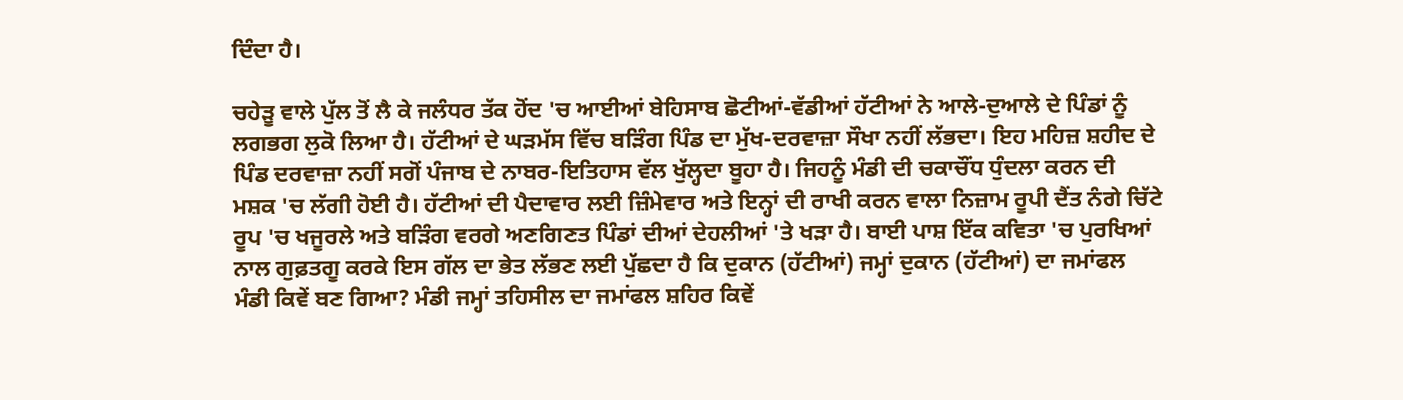ਦਿੰਦਾ ਹੈ।

ਚਹੇੜੂ ਵਾਲੇ ਪੁੱਲ ਤੋਂ ਲੈ ਕੇ ਜਲੰਧਰ ਤੱਕ ਹੋਂਦ 'ਚ ਆਈਆਂ ਬੇਹਿਸਾਬ ਛੋਟੀਆਂ-ਵੱਡੀਆਂ ਹੱਟੀਆਂ ਨੇ ਆਲੇ-ਦੁਆਲੇ ਦੇ ਪਿੰਡਾਂ ਨੂੰ ਲਗਭਗ ਲੁਕੋ ਲਿਆ ਹੈ। ਹੱਟੀਆਂ ਦੇ ਘੜਮੱਸ ਵਿੱਚ ਬੜਿੰਗ ਪਿੰਡ ਦਾ ਮੁੱਖ-ਦਰਵਾਜ਼ਾ ਸੌਖਾ ਨਹੀਂ ਲੱਭਦਾ। ਇਹ ਮਹਿਜ਼ ਸ਼ਹੀਦ ਦੇ ਪਿੰਡ ਦਰਵਾਜ਼ਾ ਨਹੀਂ ਸਗੋਂ ਪੰਜਾਬ ਦੇ ਨਾਬਰ-ਇਤਿਹਾਸ ਵੱਲ ਖੁੱਲ੍ਹਦਾ ਬੂਹਾ ਹੈ। ਜਿਹਨੂੰ ਮੰਡੀ ਦੀ ਚਕਾਚੌਂਧ ਧੁੰਦਲਾ ਕਰਨ ਦੀ ਮਸ਼ਕ 'ਚ ਲੱਗੀ ਹੋਈ ਹੈ। ਹੱਟੀਆਂ ਦੀ ਪੈਦਾਵਾਰ ਲਈ ਜ਼ਿੰਮੇਵਾਰ ਅਤੇ ਇਨ੍ਹਾਂ ਦੀ ਰਾਖੀ ਕਰਨ ਵਾਲਾ ਨਿਜ਼ਾਮ ਰੂਪੀ ਦੈਂਤ ਨੰਗੇ ਚਿੱਟੇ ਰੂਪ 'ਚ ਖਜੂਰਲੇ ਅਤੇ ਬੜਿੰਗ ਵਰਗੇ ਅਣਗਿਣਤ ਪਿੰਡਾਂ ਦੀਆਂ ਦੇਹਲੀਆਂ 'ਤੇ ਖੜਾ ਹੈ। ਬਾਈ ਪਾਸ਼ ਇੱਕ ਕਵਿਤਾ 'ਚ ਪੁਰਖਿਆਂ ਨਾਲ ਗੁਫ਼ਤਗੂ ਕਰਕੇ ਇਸ ਗੱਲ ਦਾ ਭੇਤ ਲੱਭਣ ਲਈ ਪੁੱਛਦਾ ਹੈ ਕਿ ਦੁਕਾਨ (ਹੱਟੀਆਂ) ਜਮ੍ਹਾਂ ਦੁਕਾਨ (ਹੱਟੀਆਂ) ਦਾ ਜਮਾਂਫਲ ਮੰਡੀ ਕਿਵੇਂ ਬਣ ਗਿਆ? ਮੰਡੀ ਜਮ੍ਹਾਂ ਤਹਿਸੀਲ ਦਾ ਜਮਾਂਫਲ ਸ਼ਹਿਰ ਕਿਵੇਂ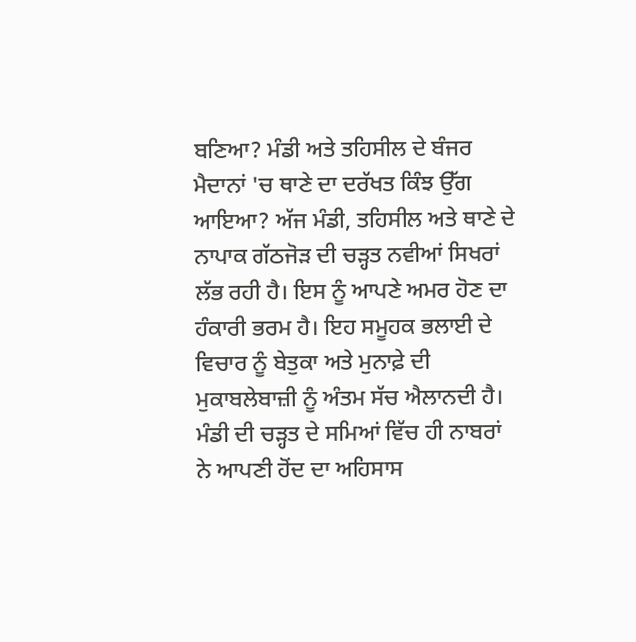ਬਣਿਆ? ਮੰਡੀ ਅਤੇ ਤਹਿਸੀਲ ਦੇ ਬੰਜਰ ਮੈਦਾਨਾਂ 'ਚ ਥਾਣੇ ਦਾ ਦਰੱਖਤ ਕਿੰਝ ਉੱਗ ਆਇਆ? ਅੱਜ ਮੰਡੀ, ਤਹਿਸੀਲ ਅਤੇ ਥਾਣੇ ਦੇ ਨਾਪਾਕ ਗੱਠਜੋੜ ਦੀ ਚੜ੍ਹਤ ਨਵੀਆਂ ਸਿਖਰਾਂ ਲੱਭ ਰਹੀ ਹੈ। ਇਸ ਨੂੰ ਆਪਣੇ ਅਮਰ ਹੋਣ ਦਾ ਹੰਕਾਰੀ ਭਰਮ ਹੈ। ਇਹ ਸਮੂਹਕ ਭਲਾਈ ਦੇ ਵਿਚਾਰ ਨੂੰ ਬੇਤੁਕਾ ਅਤੇ ਮੁਨਾਫ਼ੇ ਦੀ ਮੁਕਾਬਲੇਬਾਜ਼ੀ ਨੂੰ ਅੰਤਮ ਸੱਚ ਐਲਾਨਦੀ ਹੈ। ਮੰਡੀ ਦੀ ਚੜ੍ਹਤ ਦੇ ਸਮਿਆਂ ਵਿੱਚ ਹੀ ਨਾਬਰਾਂ ਨੇ ਆਪਣੀ ਹੋਂਦ ਦਾ ਅਹਿਸਾਸ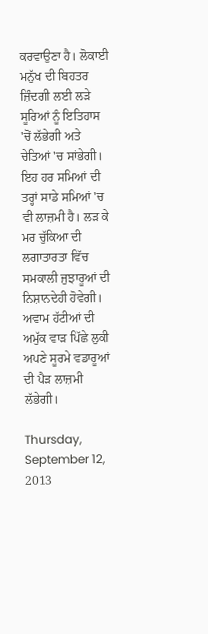ਕਰਵਾਉਣਾ ਹੈ। ਲੋਕਾਈ ਮਨੁੱਖ ਦੀ ਬਿਹਤਰ ਜ਼ਿੰਦਗੀ ਲਈ ਲੜੇ ਸੂਰਿਆਂ ਨੂੰ ਇਤਿਹਾਸ 'ਚੋਂ ਲੱਭੇਗੀ ਅਤੇ ਚੇਤਿਆਂ 'ਚ ਸਾਂਭੇਗੀ। ਇਹ ਹਰ ਸਮਿਆਂ ਦੀ ਤਰ੍ਹਾਂ ਸਾਡੇ ਸਮਿਆਂ 'ਚ ਵੀ ਲਾਜ਼ਮੀ ਹੈ। ਲੜ ਕੇ ਮਰ ਚੁੱਕਿਆ ਦੀ ਲਗਾਤਾਰਤਾ ਵਿੱਚ ਸਮਕਾਲੀ ਜੁਝਾਰੂਆਂ ਦੀ ਨਿਸ਼ਾਨਦੇਹੀ ਹੋਵੇਗੀ। ਅਵਾਮ ਹੱਟੀਆਂ ਦੀ ਅਮੁੱਕ ਵਾੜ ਪਿੱਛੇ ਲੁਕੀ ਅਪਣੇ ਸੂਰਮੇ ਵਡਾਰੂਆਂ ਦੀ ਪੈੜ ਲਾਜ਼ਮੀ ਲੱਭੇਗੀ।

Thursday, September 12, 2013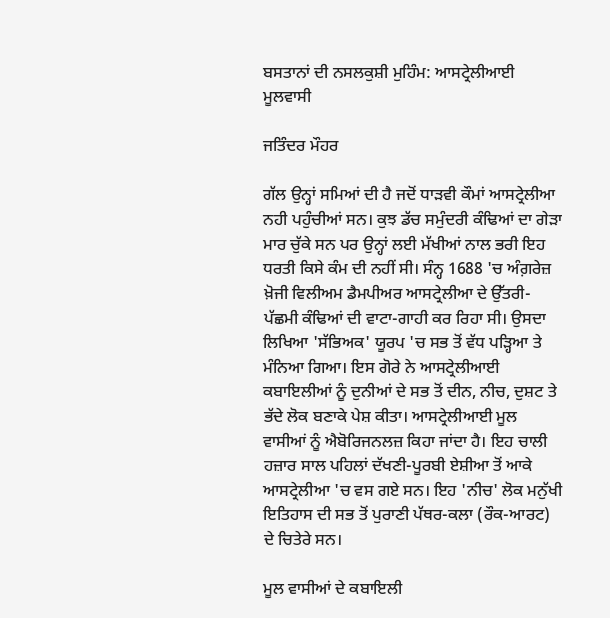ਬਸਤਾਨਾਂ ਦੀ ਨਸਲਕੁਸ਼ੀ ਮੁਹਿੰਮ: ਆਸਟ੍ਰੇਲੀਆਈ ਮੂਲਵਾਸੀ

ਜਤਿੰਦਰ ਮੌਹਰ

ਗੱਲ ਉਨ੍ਹਾਂ ਸਮਿਆਂ ਦੀ ਹੈ ਜਦੋਂ ਧਾੜਵੀ ਕੌਮਾਂ ਆਸਟ੍ਰੇਲੀਆ ਨਹੀ ਪਹੁੰਚੀਆਂ ਸਨ। ਕੁਝ ਡੱਚ ਸਮੁੰਦਰੀ ਕੰਢਿਆਂ ਦਾ ਗੇੜਾ ਮਾਰ ਚੁੱਕੇ ਸਨ ਪਰ ਉਨ੍ਹਾਂ ਲਈ ਮੱਖੀਆਂ ਨਾਲ ਭਰੀ ਇਹ ਧਰਤੀ ਕਿਸੇ ਕੰਮ ਦੀ ਨਹੀਂ ਸੀ। ਸੰਨ੍ਹ 1688 'ਚ ਅੰਗ਼ਰੇਜ਼ ਖ਼ੋਜੀ ਵਿਲੀਅਮ ਡੈਮਪੀਅਰ ਆਸਟ੍ਰੇਲੀਆ ਦੇ ਉੱਤਰੀ-ਪੱਛਮੀ ਕੰਢਿਆਂ ਦੀ ਵਾਟਾ-ਗਾਹੀ ਕਰ ਰਿਹਾ ਸੀ। ਉਸਦਾ ਲਿਖਿਆ 'ਸੱਭਿਅਕ' ਯੂਰਪ 'ਚ ਸਭ ਤੋਂ ਵੱਧ ਪੜ੍ਹਿਆ ਤੇ ਮੰਨਿਆ ਗਿਆ। ਇਸ ਗੋਰੇ ਨੇ ਆਸਟ੍ਰੇਲੀਆਈ ਕਬਾਇਲੀਆਂ ਨੂੰ ਦੁਨੀਆਂ ਦੇ ਸਭ ਤੋਂ ਦੀਨ, ਨੀਚ, ਦੁਸ਼ਟ ਤੇ ਭੱਦੇ ਲੋਕ ਬਣਾਕੇ ਪੇਸ਼ ਕੀਤਾ। ਆਸਟ੍ਰੇਲੀਆਈ ਮੂਲ ਵਾਸੀਆਂ ਨੂੰ ਐਬੋਰਿਜਨਲਜ਼ ਕਿਹਾ ਜਾਂਦਾ ਹੈ। ਇਹ ਚਾਲੀ ਹਜ਼ਾਰ ਸਾਲ ਪਹਿਲਾਂ ਦੱਖਣੀ-ਪੂਰਬੀ ਏਸ਼ੀਆ ਤੋਂ ਆਕੇ ਆਸਟ੍ਰੇਲੀਆ 'ਚ ਵਸ ਗਏ ਸਨ। ਇਹ 'ਨੀਚ' ਲੋਕ ਮਨੁੱਖੀ ਇਤਿਹਾਸ ਦੀ ਸਭ ਤੋਂ ਪੁਰਾਣੀ ਪੱਥਰ-ਕਲਾ (ਰੌਕ-ਆਰਟ) ਦੇ ਚਿਤੇਰੇ ਸਨ।

ਮੂਲ ਵਾਸੀਆਂ ਦੇ ਕਬਾਇਲੀ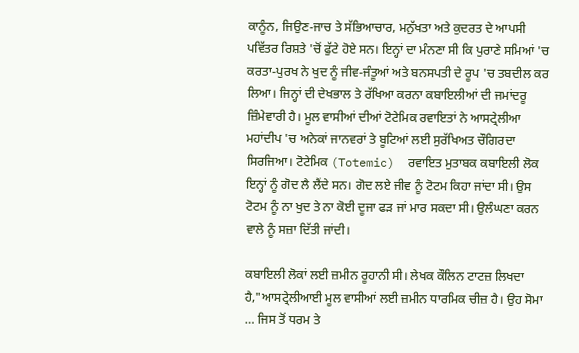ਕਾਨੂੰਨ, ਜਿਉਣ-ਜਾਚ ਤੇ ਸੱਭਿਆਚਾਰ, ਮਨੁੱਖਤਾ ਅਤੇ ਕੁਦਰਤ ਦੇ ਆਪਸੀ ਪਵਿੱਤਰ ਰਿਸ਼ਤੇ 'ਚੋਂ ਫੁੱਟੇ ਹੋਏ ਸਨ। ਇਨ੍ਹਾਂ ਦਾ ਮੰਨਣਾ ਸੀ ਕਿ ਪੁਰਾਣੇ ਸਮਿਆਂ 'ਚ ਕਰਤਾ-ਪੁਰਖ ਨੇ ਖੁਦ ਨੂੰ ਜੀਵ-ਜੰਤੂਆਂ ਅਤੇ ਬਨਸਪਤੀ ਦੇ ਰੂਪ 'ਚ ਤਬਦੀਲ ਕਰ ਲਿਆ। ਜਿਨ੍ਹਾਂ ਦੀ ਦੇਖਭਾਲ ਤੇ ਰੱਖਿਆ ਕਰਨਾ ਕਬਾਇਲੀਆਂ ਦੀ ਜਮਾਂਦਰੂ ਜ਼ਿੰਮੇਵਾਰੀ ਹੈ। ਮੂਲ ਵਾਸੀਆਂ ਦੀਆਂ ਟੋਟੇਮਿਕ ਰਵਾਇਤਾਂ ਨੇ ਆਸਟ੍ਰੇਲੀਆ ਮਹਾਂਦੀਪ 'ਚ ਅਨੇਕਾਂ ਜਾਨਵਰਾਂ ਤੇ ਬੂਟਿਆਂ ਲਈ ਸੁਰੱਖਿਅਤ ਚੌਗਿਰਦਾ ਸਿਰਜਿਆ। ਟੋਟੇਮਿਕ (Totemic)  ਰਵਾਇਤ ਮੁਤਾਬਕ ਕਬਾਇਲੀ ਲੋਕ ਇਨ੍ਹਾਂ ਨੂੰ ਗੋਦ ਲੈ ਲੈਂਦੇ ਸਨ। ਗੋਦ ਲਏ ਜੀਵ ਨੂੰ ਟੋਟਮ ਕਿਹਾ ਜਾਂਦਾ ਸੀ। ਉਸ ਟੋਟਮ ਨੂੰ ਨਾ ਖੁਦ ਤੇ ਨਾ ਕੋਈ ਦੂਜਾ ਫੜ ਜਾਂ ਮਾਰ ਸਕਦਾ ਸੀ। ਉਲੰਘਣਾ ਕਰਨ ਵਾਲੇ ਨੂੰ ਸਜ਼ਾ ਦਿੱਤੀ ਜਾਂਦੀ।

ਕਬਾਇਲੀ ਲੋਕਾਂ ਲਈ ਜ਼ਮੀਨ ਰੂਹਾਨੀ ਸੀ। ਲੇਖਕ ਕੌਲਿਨ ਟਾਟਜ਼ ਲਿਖਦਾ ਹੈ,"ਆਸਟ੍ਰੇਲੀਆਈ ਮੂਲ ਵਾਸੀਆਂ ਲਈ ਜ਼ਮੀਨ ਧਾਰਮਿਕ ਚੀਜ਼ ਹੈ। ਉਹ ਸੋਮਾ … ਜਿਸ ਤੋਂ ਧਰਮ ਤੇ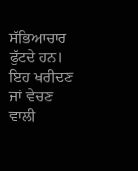ਸੱਭਿਆਚਾਰ ਫੁੱਟਦੇ ਹਨ। ਇਹ ਖਰੀਦਣ ਜਾਂ ਵੇਚਣ ਵਾਲੀ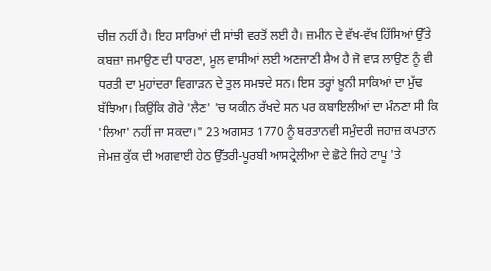ਚੀਜ਼ ਨਹੀਂ ਹੈ। ਇਹ ਸਾਰਿਆਂ ਦੀ ਸਾਂਝੀ ਵਰਤੋਂ ਲਈ ਹੈ। ਜ਼ਮੀਨ ਦੇ ਵੱਖ-ਵੱਖ ਹਿੱਸਿਆਂ ਉੱਤੇ ਕਬਜ਼ਾ ਜਮਾਉਣ ਦੀ ਧਾਰਣਾ, ਮੂਲ ਵਾਸੀਆਂ ਲਈ ਅਣਜਾਣੀ ਸ਼ੈਅ ਹੈ ਜੋ ਵਾੜ ਲਾਉਣ ਨੂੰ ਵੀ ਧਰਤੀ ਦਾ ਮੁਹਾਂਦਰਾ ਵਿਗਾੜਨ ਦੇ ਤੁਲ ਸਮਝਦੇ ਸਨ। ਇਸ ਤਰ੍ਹਾਂ ਖ਼ੂਨੀ ਸਾਕਿਆਂ ਦਾ ਮੁੱਢ ਬੱਝਿਆ। ਕਿਉਂਕਿ ਗੋਰੇ 'ਲੈਣ' 'ਚ ਯਕੀਨ ਰੱਖਦੇ ਸਨ ਪਰ ਕਬਾਇਲੀਆਂ ਦਾ ਮੰਨਣਾ ਸੀ ਕਿ 'ਲਿਆ' ਨਹੀਂ ਜਾ ਸਕਦਾ।" 23 ਅਗਸਤ 1770 ਨੂੰ ਬਰਤਾਨਵੀ ਸਮੁੰਦਰੀ ਜਹਾਜ਼ ਕਪਤਾਨ ਜੇਮਜ਼ ਕੁੱਕ ਦੀ ਅਗਵਾਈ ਹੇਠ ਉੱਤਰੀ-ਪੂਰਬੀ ਆਸਟ੍ਰੇਲੀਆ ਦੇ ਛੋਟੇ ਜਿਹੇ ਟਾਪੂ 'ਤੇ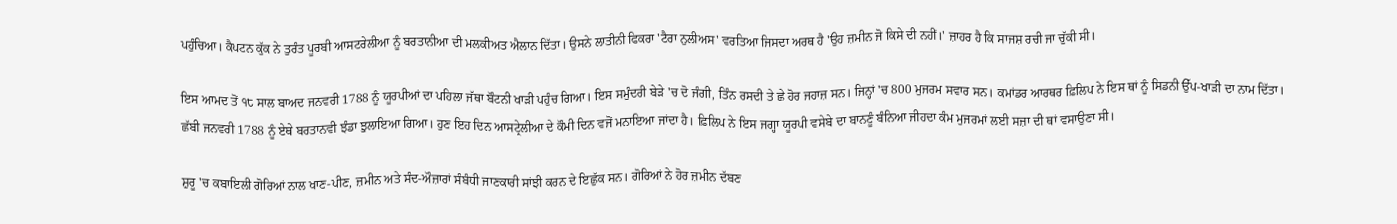ਪਹੁੰਚਿਆ। ਕੈਪਟਨ ਕੁੱਕ ਨੇ ਤੁਰੰਤ ਪੂਰਬੀ ਆਸਟਰੇਲੀਆ ਨੂੰ ਬਰਤਾਨੀਆ ਦੀ ਮਲਕੀਅਤ ਐਲਾਨ ਦਿੱਤਾ। ਉਸਨੇ ਲਾਤੀਨੀ ਫਿਕਰਾ 'ਟੈਰਾ ਨੁਲੀਅਸ' ਵਰਤਿਆ ਜਿਸਦਾ ਅਰਥ ਹੈ 'ਉਹ ਜ਼ਮੀਨ ਜੋ ਕਿਸੇ ਦੀ ਨਹੀਂ।' ਜ਼ਾਹਰ ਹੈ ਕਿ ਸਾਜਸ਼ ਰਚੀ ਜਾ ਚੁੱਕੀ ਸੀ।

ਇਸ ਆਮਦ ਤੋਂ ੧੮ ਸਾਲ ਬਾਅਦ ਜਨਵਰੀ 1788 ਨੂੰ ਯੂਰਪੀਆਂ ਦਾ ਪਹਿਲਾ ਜੱਥਾ ਬੌਟਨੀ ਖਾੜੀ ਪਹੁੰਚ ਗਿਆ। ਇਸ ਸਮੁੰਦਰੀ ਬੇੜੇ 'ਚ ਦੋ ਜੰਗੀ, ਤਿੰਨ ਰਸਦੀ ਤੇ ਛੇ ਹੋਰ ਜਹਾਜ਼ ਸਨ। ਜਿਨ੍ਹਾਂ 'ਚ 800 ਮੁਜਰਮ ਸਵਾਰ ਸਨ। ਕਮਾਂਡਰ ਆਰਥਰ ਫ਼ਿਲਿਪ ਨੇ ਇਸ ਥਾਂ ਨੂੰ ਸਿਡਨੀ ਉੱਪ-ਖਾੜੀ ਦਾ ਨਾਮ ਦਿੱਤਾ। ਛੱਬੀ ਜਨਵਰੀ 1788 ਨੂੰ ਏਥੇ ਬਰਤਾਨਵੀ ਝੰਡਾ ਝੁਲਾਇਆ ਗਿਆ। ਹੁਣ ਇਹ ਦਿਨ ਆਸਟ੍ਰੇਲੀਆ ਦੇ ਕੌਮੀ ਦਿਨ ਵਜੋਂ ਮਨਾਇਆ ਜਾਂਦਾ ਹੈ। ਫ਼ਿਲਿਪ ਨੇ ਇਸ ਜਗ੍ਹਾ ਯੂਰਪੀ ਵਸੇਬੇ ਦਾ ਬਾਨਣੂੰ ਬੰਨਿਆ ਜੀਹਦਾ ਕੰਮ ਮੁਜਰਮਾਂ ਲਈ ਸਜ਼ਾ ਦੀ ਥਾਂ ਵਸਾਉਣਾ ਸੀ।

ਸ਼ੁਰੂ 'ਚ ਕਬਾਇਲੀ ਗੋਰਿਆਂ ਨਾਲ ਖਾਣ-ਪੀਣ, ਜ਼ਮੀਨ ਅਤੇ ਸੰਦ-ਔਜ਼ਾਰਾਂ ਸੰਬੰਧੀ ਜਾਣਕਾਰੀ ਸਾਂਝੀ ਕਰਨ ਦੇ ਇਛੁੱਕ ਸਨ। ਗੋਰਿਆਂ ਨੇ ਹੋਰ ਜ਼ਮੀਨ ਦੱਬਣ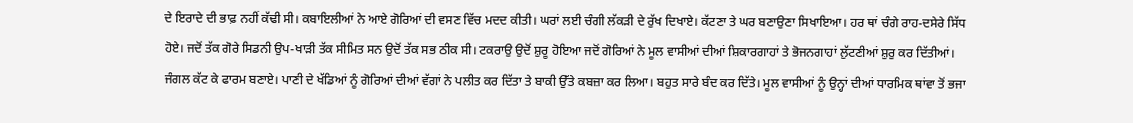ਦੇ ਇਰਾਦੇ ਦੀ ਭਾਫ਼ ਨਹੀਂ ਕੱਢੀ ਸੀ। ਕਬਾਇਲੀਆਂ ਨੇ ਆਏ ਗੋਰਿਆਂ ਦੀ ਵਸਣ ਵਿੱਚ ਮਦਦ ਕੀਤੀ। ਘਰਾਂ ਲਈ ਚੰਗੀ ਲੱਕੜੀ ਦੇ ਰੁੱਖ ਦਿਖਾਏ। ਕੱਟਣਾ ਤੇ ਘਰ ਬਣਾਉਣਾ ਸਿਖਾਇਆ। ਹਰ ਥਾਂ ਚੰਗੇ ਰਾਹ-ਦਸੇਰੇ ਸਿੱਧ ਹੋਏ। ਜਦੋਂ ਤੱਕ ਗੋਰੇ ਸਿਡਨੀ ਉਪ-ਖਾੜੀ ਤੱਕ ਸੀਮਿਤ ਸਨ ਉਦੋਂ ਤੱਕ ਸਭ ਠੀਕ ਸੀ। ਟਕਰਾਉ ਉਦੋਂ ਸ਼ੁਰੂ ਹੋਇਆ ਜਦੋਂ ਗੋਰਿਆਂ ਨੇ ਮੂਲ ਵਾਸੀਆਂ ਦੀਆਂ ਸ਼ਿਕਾਰਗਾਹਾਂ ਤੇ ਭੋਜਨਗਾਹਾਂ ਲੁੱਟਣੀਆਂ ਸ਼ੁਰੁ ਕਰ ਦਿੱਤੀਆਂ। ਜੰਗਲ ਕੱਟ ਕੇ ਫਾਰਮ ਬਣਾਏ। ਪਾਣੀ ਦੇ ਖੱਡਿਆਂ ਨੂੰ ਗੋਰਿਆਂ ਦੀਆਂ ਵੱਗਾਂ ਨੇ ਪਲੀਤ ਕਰ ਦਿੱਤਾ ਤੇ ਬਾਕੀ ਉੱਤੇ ਕਬਜ਼ਾ ਕਰ ਲਿਆ। ਬਹੁਤ ਸਾਰੇ ਬੰਦ ਕਰ ਦਿੱਤੇ। ਮੂਲ ਵਾਸੀਆਂ ਨੂੰ ਉਨ੍ਹਾਂ ਦੀਆਂ ਧਾਰਮਿਕ ਥਾਂਵਾ ਤੋਂ ਭਜਾ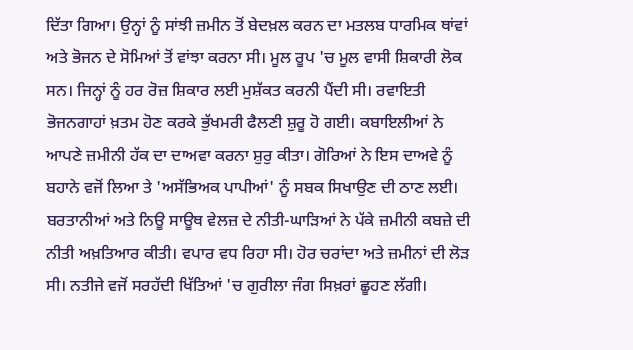ਦਿੱਤਾ ਗਿਆ। ਉਨ੍ਹਾਂ ਨੂੰ ਸਾਂਝੀ ਜ਼ਮੀਨ ਤੋਂ ਬੇਦਖ਼ਲ ਕਰਨ ਦਾ ਮਤਲਬ ਧਾਰਮਿਕ ਥਾਂਵਾਂ ਅਤੇ ਭੋਜਨ ਦੇ ਸੋਮਿਆਂ ਤੋਂ ਵਾਂਝਾ ਕਰਨਾ ਸੀ। ਮੂਲ ਰੂਪ 'ਚ ਮੂਲ ਵਾਸੀ ਸ਼ਿਕਾਰੀ ਲੋਕ ਸਨ। ਜਿਨ੍ਹਾਂ ਨੂੰ ਹਰ ਰੋਜ਼ ਸ਼ਿਕਾਰ ਲਈ ਮੁਸ਼ੱਕਤ ਕਰਨੀ ਪੈਂਦੀ ਸੀ। ਰਵਾਇਤੀ ਭੋਜਨਗਾਹਾਂ ਖ਼ਤਮ ਹੋਣ ਕਰਕੇ ਭੁੱਖਮਰੀ ਫੈਲਣੀ ਸ਼ੁਰੂ ਹੋ ਗਈ। ਕਬਾਇਲੀਆਂ ਨੇ ਆਪਣੇ ਜ਼ਮੀਨੀ ਹੱਕ ਦਾ ਦਾਅਵਾ ਕਰਨਾ ਸ਼ੁਰੁ ਕੀਤਾ। ਗੋਰਿਆਂ ਨੇ ਇਸ ਦਾਅਵੇ ਨੂੰ ਬਹਾਨੇ ਵਜੋਂ ਲਿਆ ਤੇ 'ਅਸੱਭਿਅਕ ਪਾਪੀਆਂ' ਨੂੰ ਸਬਕ ਸਿਖਾਉਣ ਦੀ ਠਾਣ ਲਈ। ਬਰਤਾਨੀਆਂ ਅਤੇ ਨਿਊ ਸਾਊਥ ਵੇਲਜ਼ ਦੇ ਨੀਤੀ-ਘਾੜਿਆਂ ਨੇ ਪੱਕੇ ਜ਼ਮੀਨੀ ਕਬਜ਼ੇ ਦੀ ਨੀਤੀ ਅਖ਼ਤਿਆਰ ਕੀਤੀ। ਵਪਾਰ ਵਧ ਰਿਹਾ ਸੀ। ਹੋਰ ਚਰਾਂਦਾ ਅਤੇ ਜ਼ਮੀਨਾਂ ਦੀ ਲੋੜ ਸੀ। ਨਤੀਜੇ ਵਜੋਂ ਸਰਹੱਦੀ ਖਿੱਤਿਆਂ 'ਚ ਗੁਰੀਲਾ ਜੰਗ ਸਿਖ਼ਰਾਂ ਛੂਹਣ ਲੱਗੀ।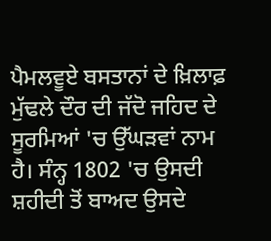ਪੈਮਲਵੂਏ ਬਸਤਾਨਾਂ ਦੇ ਖ਼ਿਲਾਫ਼ ਮੁੱਢਲੇ ਦੌਰ ਦੀ ਜੱਦੋ ਜਹਿਦ ਦੇ ਸੂਰਮਿਆਂ 'ਚ ਉੱਘੜਵਾਂ ਨਾਮ ਹੈ। ਸੰਨ੍ਹ 1802 'ਚ ਉਸਦੀ ਸ਼ਹੀਦੀ ਤੋਂ ਬਾਅਦ ਉਸਦੇ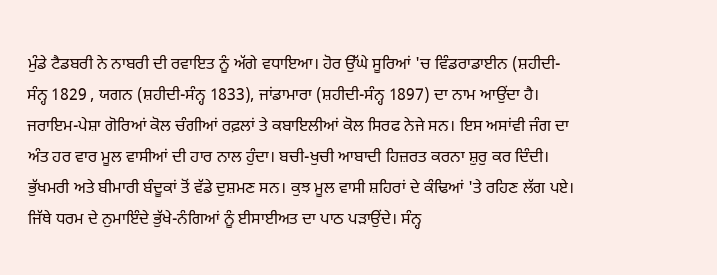ਮੁੰਡੇ ਟੈਡਬਰੀ ਨੇ ਨਾਬਰੀ ਦੀ ਰਵਾਇਤ ਨੂੰ ਅੱਗੇ ਵਧਾਇਆ। ਹੋਰ ਉੱਘੇ ਸੂਰਿਆਂ 'ਚ ਵਿੰਡਰਾਡਾਈਨ (ਸ਼ਹੀਦੀ-ਸੰਨ੍ਹ 1829 , ਯਗਨ (ਸ਼ਹੀਦੀ-ਸੰਨ੍ਹ 1833), ਜਾਂਡਾਮਾਰਾ (ਸ਼ਹੀਦੀ-ਸੰਨ੍ਹ 1897) ਦਾ ਨਾਮ ਆਉਂਦਾ ਹੈ। ਜਰਾਇਮ-ਪੇਸ਼ਾ ਗੋਰਿਆਂ ਕੋਲ ਚੰਗੀਆਂ ਰਫ਼ਲਾਂ ਤੇ ਕਬਾਇਲੀਆਂ ਕੋਲ ਸਿਰਫ ਨੇਜੇ ਸਨ। ਇਸ ਅਸਾਂਵੀ ਜੰਗ ਦਾ ਅੰਤ ਹਰ ਵਾਰ ਮੂਲ ਵਾਸੀਆਂ ਦੀ ਹਾਰ ਨਾਲ ਹੁੰਦਾ। ਬਚੀ-ਖੁਚੀ ਆਬਾਦੀ ਹਿਜ਼ਰਤ ਕਰਨਾ ਸ਼ੁਰੁ ਕਰ ਦਿੰਦੀ। ਭੁੱਖਮਰੀ ਅਤੇ ਬੀਮਾਰੀ ਬੰਦੂਕਾਂ ਤੋਂ ਵੱਡੇ ਦੁਸ਼ਮਣ ਸਨ। ਕੁਝ ਮੂਲ ਵਾਸੀ ਸ਼ਹਿਰਾਂ ਦੇ ਕੰਢਿਆਂ 'ਤੇ ਰਹਿਣ ਲੱਗ ਪਏ। ਜਿੱਥੇ ਧਰਮ ਦੇ ਨੁਮਾਇੰਦੇ ਭੁੱਖੇ-ਨੰਗਿਆਂ ਨੂੰ ਈਸਾਈਅਤ ਦਾ ਪਾਠ ਪੜਾਉਂਦੇ। ਸੰਨ੍ਹ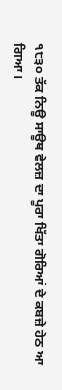੧੮੩੦ ਤੱਕ ਨਿਊ ਸਾਊਥ ਵੇਲਜ਼ ਦਾ ਪੂਰਾ ਖਿੱਤਾ ਗੋਰਿਆਂ ਦੇ ਕਬਜ਼ੇ ਹੇਠ ਆ ਗਿਆ।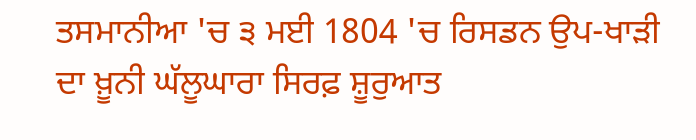ਤਸਮਾਨੀਆ 'ਚ ੩ ਮਈ 1804 'ਚ ਰਿਸਡਨ ਉਪ-ਖਾੜੀ ਦਾ ਖ਼ੂਨੀ ਘੱਲੂਘਾਰਾ ਸਿਰਫ਼ ਸ਼ੂਰੁਆਤ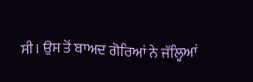ਸੀ। ਉਸ ਤੋਂ ਬਾਅਦ ਗੋਰਿਆਂ ਨੇ ਜੱਲ੍ਹਿਆਂ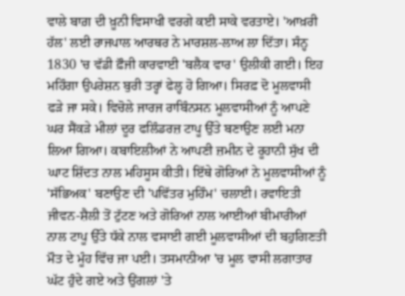ਵਾਲੇ ਬਾਗ਼ ਦੀ ਖ਼ੂਨੀ ਵਿਸਾਖੀ ਵਰਗੇ ਕਈ ਸਾਕੇ ਵਰਤਾਏ। 'ਆਖ਼ਰੀ ਹੱਲ' ਲਈ ਰਾਜਪਾਲ ਆਰਥਰ ਨੇ ਮਾਰਸ਼ਲ-ਲਾਅ ਲਾ ਦਿੱਤਾ। ਸੰਨ੍ਹ 1830 'ਚ ਵੱਡੀ ਫ਼ੌਜੀ ਕਾਰਵਾਈ 'ਬਲੈਕ ਵਾਰ' ਉਲੀਕੀ ਗਈ। ਇਹ ਮਹਿੰਗਾ ਉਪਰੇਸ਼ਨ ਬੁਰੀ ਤਰ੍ਹਾਂ ਫੇਲ੍ਹ ਹੋ ਗਿਆ। ਸਿਰਫ਼ ਦੋ ਮੂਲਵਾਸੀ ਫੜੇ ਜਾ ਸਕੇ। ਵਿਚੋਲੇ ਜਾਰਜ ਰਾਬਿੰਨਸਨ ਮੂਲਵਾਸੀਆਂ ਨੂੰ ਆਪਣੇ ਘਰ ਸੈਂਕੜੇ ਮੀਲਾਂ ਦੂਰ ਫਲਿੰਡਰਜ਼ ਟਾਪੂ ਉੱਤੇ ਬਣਾਉਣ ਲਈ ਮਨਾ ਲਿਆ ਗਿਆ। ਕਬਾਇਲੀਆਂ ਨੇ ਆਪਣੀ ਜ਼ਮੀਨ ਦੇ ਰੂਹਾਨੀ ਸੁੱਖ ਦੀ ਘਾਟ ਸ਼ਿੱਦਤ ਨਾਲ ਮਹਿਸੂਸ ਕੀਤੀ। ਇੱਥੇ ਗੋਰਿਆਂ ਨੇ ਮੂਲਵਾਸੀਆਂ ਨੂੰ 'ਸੱਭਿਅਕ' ਬਣਾਉਣ ਦੀ 'ਪਵਿੱਤਰ ਮੁਹਿੰਮ' ਚਲਾਈ। ਰਵਾਇਤੀ ਜੀਵਨ-ਸ਼ੈਲੀ ਤੋਂ ਟੁੱਟਣ ਅਤੇ ਗੋਰਿਆਂ ਨਾਲ ਆਈਆਂ ਬੀਮਾਰੀਆਂ ਨਾਲ ਟਾਪੂ ਉੱਤੇ ਧੱਕੇ ਨਾਲ ਵਸਾਈ ਗਈ ਮੂਲਵਾਸੀਆਂ ਦੀ ਬਹੁਗਿਣਤੀ ਮੌਤ ਦੇ ਮੂੰਹ ਵਿੱਚ ਜਾ ਪਈ। ਤਸਮਾਨੀਆ 'ਚ ਮੂਲ ਵਾਸੀ ਲਗਾਤਾਰ ਘੱਟ ਹੁੰਦੇ ਗਏ ਅਤੇ ਉਂਗਲਾਂ 'ਤੇ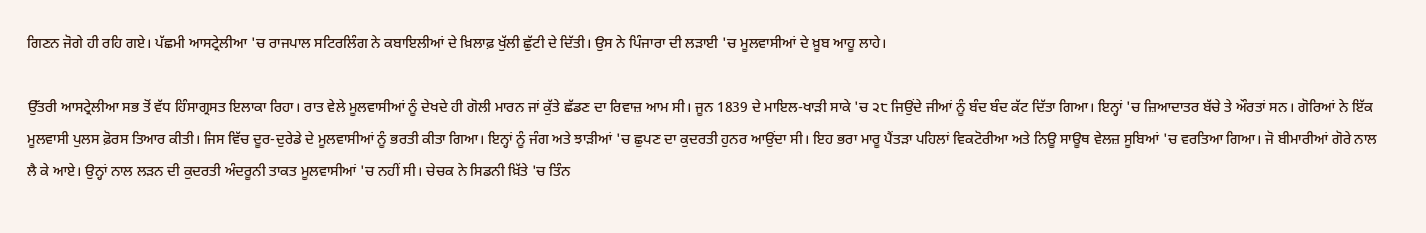ਗਿਣਨ ਜੋਗੇ ਹੀ ਰਹਿ ਗਏ। ਪੱਛਮੀ ਆਸਟ੍ਰੇਲੀਆ 'ਚ ਰਾਜਪਾਲ ਸਟਿਰਲਿੰਗ ਨੇ ਕਬਾਇਲੀਆਂ ਦੇ ਖ਼ਿਲਾਫ਼ ਖੁੱਲੀ ਛੁੱਟੀ ਦੇ ਦਿੱਤੀ। ਉਸ ਨੇ ਪਿੰਜਾਰਾ ਦੀ ਲੜਾਈ 'ਚ ਮੂਲਵਾਸੀਆਂ ਦੇ ਖ਼ੂਬ ਆਹੂ ਲਾਹੇ।

ਉੱਤਰੀ ਆਸਟ੍ਰੇਲੀਆ ਸਭ ਤੋਂ ਵੱਧ ਹਿੰਸਾਗ੍ਰਸਤ ਇਲਾਕਾ ਰਿਹਾ। ਰਾਤ ਵੇਲੇ ਮੂਲਵਾਸੀਆਂ ਨੂੰ ਦੇਖਦੇ ਹੀ ਗੋਲੀ ਮਾਰਨ ਜਾਂ ਕੁੱਤੇ ਛੱਡਣ ਦਾ ਰਿਵਾਜ਼ ਆਮ ਸੀ। ਜੂਨ 1839 ਦੇ ਮਾਇਲ-ਖਾੜੀ ਸਾਕੇ 'ਚ ੨੮ ਜਿਉਂਦੇ ਜੀਆਂ ਨੂੰ ਬੰਦ ਬੰਦ ਕੱਟ ਦਿੱਤਾ ਗਿਆ। ਇਨ੍ਹਾਂ 'ਚ ਜ਼ਿਆਦਾਤਰ ਬੱਚੇ ਤੇ ਔਰਤਾਂ ਸਨ। ਗੋਰਿਆਂ ਨੇ ਇੱਕ ਮੂਲਵਾਸੀ ਪੁਲਸ ਫ਼ੋਰਸ ਤਿਆਰ ਕੀਤੀ। ਜਿਸ ਵਿੱਚ ਦੂਰ-ਦੁਰੇਡੇ ਦੇ ਮੂਲਵਾਸੀਆਂ ਨੂੰ ਭਰਤੀ ਕੀਤਾ ਗਿਆ। ਇਨ੍ਹਾਂ ਨੂੰ ਜੰਗ ਅਤੇ ਝਾੜੀਆਂ 'ਚ ਛੁਪਣ ਦਾ ਕੁਦਰਤੀ ਹੁਨਰ ਆਉਂਦਾ ਸੀ। ਇਹ ਭਰਾ ਮਾਰੂ ਪੈਂਤੜਾ ਪਹਿਲਾਂ ਵਿਕਟੋਰੀਆ ਅਤੇ ਨਿਊ ਸਾਊਥ ਵੇਲਜ਼ ਸੂਬਿਆਂ 'ਚ ਵਰਤਿਆ ਗਿਆ। ਜੋ ਬੀਮਾਰੀਆਂ ਗੋਰੇ ਨਾਲ ਲੈ ਕੇ ਆਏ। ਉਨ੍ਹਾਂ ਨਾਲ ਲੜਨ ਦੀ ਕੁਦਰਤੀ ਅੰਦਰੂਨੀ ਤਾਕਤ ਮੂਲਵਾਸੀਆਂ 'ਚ ਨਹੀਂ ਸੀ। ਚੇਚਕ ਨੇ ਸਿਡਨੀ ਖ਼ਿੱਤੇ 'ਚ ਤਿੰਨ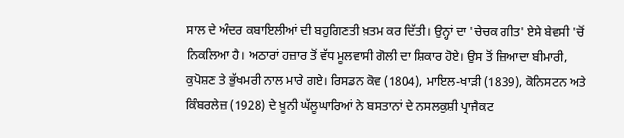ਸਾਲ ਦੇ ਅੰਦਰ ਕਬਾਇਲੀਆਂ ਦੀ ਬਹੁਗਿਣਤੀ ਖ਼ਤਮ ਕਰ ਦਿੱਤੀ। ਉਨ੍ਹਾਂ ਦਾ 'ਚੇਚਕ ਗੀਤ' ਏਸੇ ਬੇਵਸੀ 'ਚੋਂ ਨਿਕਲਿਆ ਹੈ। ਅਠਾਰਾਂ ਹਜ਼ਾਰ ਤੋਂ ਵੱਧ ਮੂਲਵਾਸੀ ਗੋਲੀ ਦਾ ਸ਼ਿਕਾਰ ਹੋਏ। ਉਸ ਤੋਂ ਜ਼ਿਆਦਾ ਬੀਮਾਰੀ, ਕੁਪੋਸ਼ਣ ਤੇ ਭੁੱਖਮਰੀ ਨਾਲ ਮਾਰੇ ਗਏ। ਰਿਸਡਨ ਕੋਵ (1804), ਮਾਇਲ-ਖਾੜੀ (1839), ਕੋਨਿਸਟਨ ਅਤੇ ਕਿੰਬਰਲੇਜ਼ (1928) ਦੇ ਖ਼ੂਨੀ ਘੱਲੂਘਾਰਿਆਂ ਨੇ ਬਸਤਾਨਾਂ ਦੇ ਨਸਲਕੁਸ਼ੀ ਪ੍ਰਾਜੈਕਟ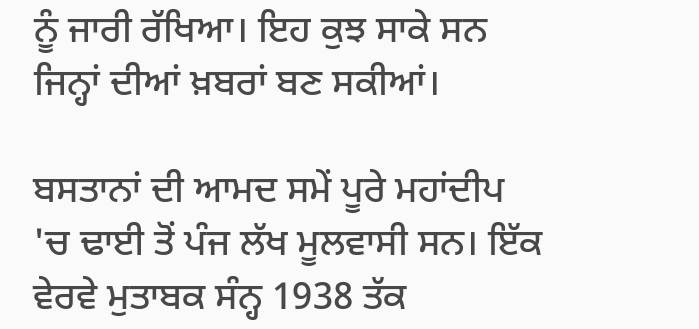ਨੂੰ ਜਾਰੀ ਰੱਖਿਆ। ਇਹ ਕੁਝ ਸਾਕੇ ਸਨ ਜਿਨ੍ਹਾਂ ਦੀਆਂ ਖ਼ਬਰਾਂ ਬਣ ਸਕੀਆਂ।

ਬਸਤਾਨਾਂ ਦੀ ਆਮਦ ਸਮੇਂ ਪੂਰੇ ਮਹਾਂਦੀਪ 'ਚ ਢਾਈ ਤੋਂ ਪੰਜ ਲੱਖ ਮੂਲਵਾਸੀ ਸਨ। ਇੱਕ ਵੇਰਵੇ ਮੁਤਾਬਕ ਸੰਨ੍ਹ 1938 ਤੱਕ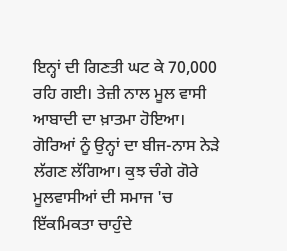ਇਨ੍ਹਾਂ ਦੀ ਗਿਣਤੀ ਘਟ ਕੇ 70,000 ਰਹਿ ਗਈ। ਤੇਜ਼ੀ ਨਾਲ ਮੂਲ ਵਾਸੀ ਆਬਾਦੀ ਦਾ ਖ਼ਾਤਮਾ ਹੋਇਆ। ਗੋਰਿਆਂ ਨੂੰ ਉਨ੍ਹਾਂ ਦਾ ਬੀਜ-ਨਾਸ ਨੇੜੇ ਲੱਗਣ ਲੱਗਿਆ। ਕੁਝ ਚੰਗੇ ਗੋਰੇ ਮੂਲਵਾਸੀਆਂ ਦੀ ਸਮਾਜ 'ਚ ਇੱਕਮਿਕਤਾ ਚਾਹੁੰਦੇ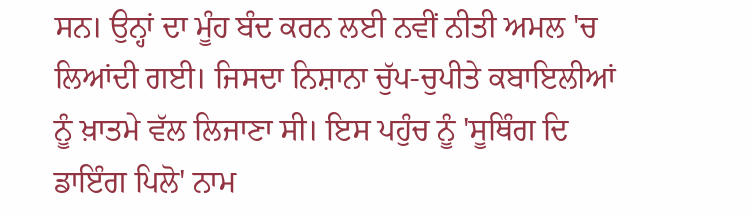ਸਨ। ਉਨ੍ਹਾਂ ਦਾ ਮੂੰਹ ਬੰਦ ਕਰਨ ਲਈ ਨਵੀਂ ਨੀਤੀ ਅਮਲ 'ਚ ਲਿਆਂਦੀ ਗਈ। ਜਿਸਦਾ ਨਿਸ਼ਾਨਾ ਚੁੱਪ-ਚੁਪੀਤੇ ਕਬਾਇਲੀਆਂ ਨੂੰ ਖ਼ਾਤਮੇ ਵੱਲ ਲਿਜਾਣਾ ਸੀ। ਇਸ ਪਹੁੰਚ ਨੂੰ 'ਸੂਥਿੰਗ ਦਿ ਡਾਇੰਗ ਪਿਲੋ' ਨਾਮ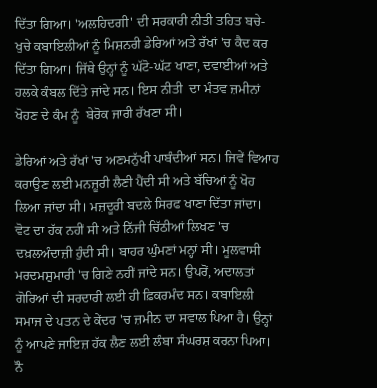ਦਿੱਤਾ ਗਿਆ। 'ਅਲਹਿਦਗੀ' ਦੀ ਸਰਕਾਰੀ ਨੀਤੀ ਤਹਿਤ ਬਚੇ-ਖੁਚੇ ਕਬਾਇਲੀਆਂ ਨੂੰ ਮਿਸ਼ਨਰੀ ਡੇਰਿਆਂ ਅਤੇ ਰੱਖਾਂ 'ਚ ਕੈਦ ਕਰ ਦਿੱਤਾ ਗਿਆ। ਜਿੱਥੇ ਉਨ੍ਹਾਂ ਨੂੰ ਘੱਟੋ-ਘੱਟ ਖਾਣਾ, ਦਵਾਈਆਂ ਅਤੇ ਹਲਕੇ ਕੰਬਲ ਦਿੱਤੇ ਜਾਂਦੇ ਸਨ। ਇਸ ਨੀਤੀ  ਦਾ ਮੰਤਵ ਜ਼ਮੀਨਾਂ ਖੋਹਣ ਦੇ ਕੰਮ ਨੂੰ  ਬੇਰੋਕ ਜਾਰੀ ਰੱਖਣਾ ਸੀ।

ਡੇਰਿਆਂ ਅਤੇ ਰੱਖਾਂ 'ਚ ਅਣਮਨੁੱਖੀ ਪਾਬੰਦੀਆਂ ਸਨ। ਜਿਵੇਂ ਵਿਆਹ ਕਰਾਉਣ ਲਈ ਮਨਜ਼ੂਰੀ ਲੈਣੀ ਪੈਂਦੀ ਸੀ ਅਤੇ ਬੱਚਿਆਂ ਨੂੰ ਖੋਹ ਲਿਆ ਜਾਂਦਾ ਸੀ। ਮਜ਼ਦੂਰੀ ਬਦਲੇ ਸਿਰਫ ਖਾਣਾ ਦਿੱਤਾ ਜਾਂਦਾ। ਵੋਟ ਦਾ ਹੱਕ ਨਹੀਂ ਸੀ ਅਤੇ ਨਿੱਜੀ ਚਿੱਠੀਆਂ ਲਿਖਣ 'ਚ ਦਖ਼ਲਅੰਦਾਜ਼ੀ ਹੁੰਦੀ ਸੀ। ਬਾਹਰ ਘੁੰਮਣਾਂ ਮਨ੍ਹਾਂ ਸੀ। ਮੂਲਵਾਸੀ ਮਰਦਮਸ਼ੁਮਾਰੀ 'ਚ ਗਿਣੇ ਨਹੀਂ ਜਾਂਦੇ ਸਨ। ਉਪਰੋਂ, ਅਦਾਲਤਾਂ ਗੋਰਿਆਂ ਦੀ ਸਰਦਾਰੀ ਲਈ ਹੀ ਫ਼ਿਕਰਮੰਦ ਸਨ। ਕਬਾਇਲੀ ਸਮਾਜ ਦੇ ਪਤਨ ਦੇ ਕੇਂਦਰ 'ਚ ਜ਼ਮੀਨ ਦਾ ਸਵਾਲ ਪਿਆ ਹੈ। ਉਨ੍ਹਾਂ ਨੂੰ ਆਪਣੇ ਜਾਇਜ਼ ਹੱਕ ਲੈਣ ਲਈ ਲੰਬਾ ਸੰਘਰਸ਼ ਕਰਨਾ ਪਿਆ। ਨੌ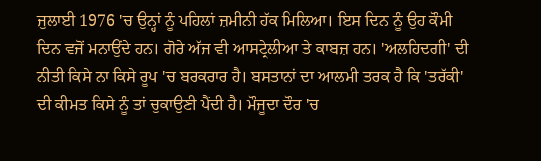ਜੁਲਾਈ 1976 'ਚ ਉਨ੍ਹਾਂ ਨੂੰ ਪਹਿਲਾਂ ਜ਼ਮੀਨੀ ਹੱਕ ਮਿਲਿਆ। ਇਸ ਦਿਨ ਨੂੰ ਉਹ ਕੌਮੀ ਦਿਨ ਵਜੋਂ ਮਨਾਉਂਦੇ ਹਨ। ਗੋਰੇ ਅੱਜ ਵੀ ਆਸਟ੍ਰੇਲੀਆ ਤੇ ਕਾਬਜ਼ ਹਨ। 'ਅਲਹਿਦਗੀ' ਦੀ ਨੀਤੀ ਕਿਸੇ ਨਾ ਕਿਸੇ ਰੂਪ 'ਚ ਬਰਕਰਾਰ ਹੈ। ਬਸਤਾਨਾਂ ਦਾ ਆਲਮੀ ਤਰਕ ਹੈ ਕਿ 'ਤਰੱਕੀ' ਦੀ ਕੀਮਤ ਕਿਸੇ ਨੂੰ ਤਾਂ ਚੁਕਾਉਣੀ ਪੈਂਦੀ ਹੈ। ਮੌਜੂਦਾ ਦੌਰ 'ਚ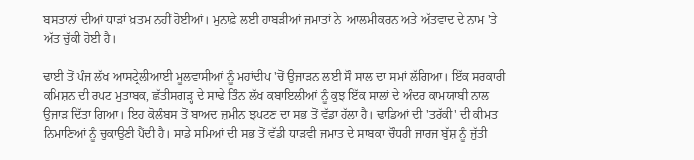ਬਸਤਾਨਾਂ ਦੀਆਂ ਧਾੜਾਂ ਖ਼ਤਮ ਨਹੀਂ ਹੋਈਆਂ। ਮੁਨਾਫ਼ੇ ਲਈ ਹਾਬੜੀਆਂ ਜਮਾਤਾਂ ਨੇ  ਆਲਮੀਕਰਨ ਅਤੇ ਅੱਤਵਾਦ ਦੇ ਨਾਮ 'ਤੇ ਅੱਤ ਚੁੱਕੀ ਹੋਈ ਹੈ।

ਢਾਈ ਤੋਂ ਪੰਜ ਲੱਖ ਆਸਟ੍ਰੇਲੀਆਈ ਮੂਲਵਾਸੀਆਂ ਨੂੰ ਮਹਾਂਦੀਪ 'ਚੋਂ ਉਜਾੜਨ ਲਈ ਸੌ ਸਾਲ ਦਾ ਸਮਾਂ ਲੱਗਿਆ। ਇੱਕ ਸਰਕਾਰੀ ਕਮਿਸ਼ਨ ਦੀ ਰਪਟ ਮੁਤਾਬਕ, ਛੱਤੀਸਗੜ੍ਹ ਦੇ ਸਾਢੇ ਤਿੰਨ ਲੱਖ ਕਬਾਇਲੀਆਂ ਨੂੰ ਕੁਝ ਇੱਕ ਸਾਲਾਂ ਦੇ ਅੰਦਰ ਕਾਮਯਾਬੀ ਨਾਲ ਉਜਾੜ ਦਿੱਤਾ ਗਿਆ। ਇਹ ਕੋਲੰਬਸ ਤੋਂ ਬਾਅਦ ਜ਼ਮੀਨ ਝਪਟਣ ਦਾ ਸਭ ਤੋਂ ਵੱਡਾ ਹੱਲਾ ਹੈ। ਢਾਡਿਆਂ ਦੀ 'ਤਰੱਕੀ' ਦੀ ਕੀਮਤ ਨਿਮਾਣਿਆਂ ਨੂੰ ਚੁਕਾਉਣੀ ਪੈਂਦੀ ਹੈ। ਸਾਡੇ ਸਮਿਆਂ ਦੀ ਸਭ ਤੋਂ ਵੱਡੀ ਧਾੜਵੀ ਜਮਾਤ ਦੇ ਸਾਬਕਾ ਚੌਧਰੀ ਜਾਰਜ ਬੁੱਸ਼ ਨੂੰ ਜੁੱਤੀ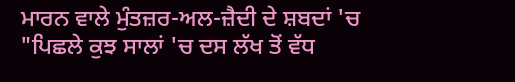ਮਾਰਨ ਵਾਲੇ ਮੁੰਤਜ਼ਰ-ਅਲ-ਜ਼ੈਦੀ ਦੇ ਸ਼ਬਦਾਂ 'ਚ "ਪਿਛਲੇ ਕੁਝ ਸਾਲਾਂ 'ਚ ਦਸ ਲੱਖ ਤੋਂ ਵੱਧ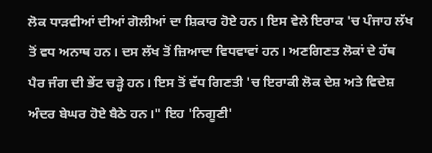ਲੋਕ ਧਾੜਵੀਆਂ ਦੀਆਂ ਗੋਲੀਆਂ ਦਾ ਸ਼ਿਕਾਰ ਹੋਏ ਹਨ। ਇਸ ਵੇਲੇ ਇਰਾਕ 'ਚ ਪੰਜਾਹ ਲੱਖ ਤੋਂ ਵਧ ਅਨਾਥ ਹਨ। ਦਸ ਲੱਖ ਤੋਂ ਜ਼ਿਆਦਾ ਵਿਧਵਾਵਾਂ ਹਨ। ਅਣਗਿਣਤ ਲੋਕਾਂ ਦੇ ਹੱਥ ਪੈਰ ਜੰਗ ਦੀ ਭੇਂਟ ਚੜ੍ਹੇ ਹਨ। ਇਸ ਤੋਂ ਵੱਧ ਗਿਣਤੀ 'ਚ ਇਰਾਕੀ ਲੋਕ ਦੇਸ਼ ਅਤੇ ਵਿਦੇਸ਼ ਅੰਦਰ ਬੇਘਰ ਹੋਏ ਬੈਠੇ ਹਨ।" ਇਹ 'ਨਿਗੂਣੀ'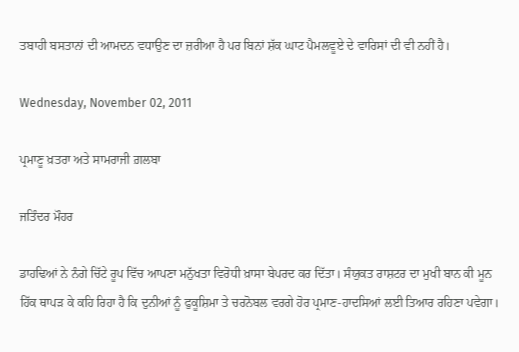ਤਬਾਹੀ ਬਸਤਾਨਾਂ ਦੀ ਆਮਦਨ ਵਧਾਉਣ ਦਾ ਜ਼ਰੀਆ ਹੈ ਪਰ ਬਿਨਾਂ ਸ਼ੱਕ ਘਾਟ ਪੈਮਲਵੂਏ ਦੇ ਵਾਰਿਸਾਂ ਦੀ ਵੀ ਨਹੀਂ ਹੈ।

Wednesday, November 02, 2011

ਪ੍ਰਮਾਣੂ ਖ਼ਤਰਾ ਅਤੇ ਸਾਮਰਾਜੀ ਗ਼ਲਬਾ

ਜਤਿੰਦਰ ਮੌਹਰ

ਡਾਹਢਿਆਂ ਨੇ ਨੰਗੇ ਚਿੱਟੇ ਰੂਪ ਵਿੱਚ ਆਪਣਾ ਮਨੁੱਖਤਾ ਵਿਰੋਧੀ ਖ਼ਾਸਾ ਬੇਪਰਦ ਕਰ ਦਿੱਤਾ। ਸੰਯੁਕਤ ਰਾਸ਼ਟਰ ਦਾ ਮੁਖੀ ਬਾਨ ਕੀ ਮੂਨ ਹਿੱਕ ਥਾਪੜ ਕੇ ਕਹਿ ਰਿਹਾ ਹੈ ਕਿ ਦੁਨੀਆਂ ਨੂੰ ਫੁਕੂਸ਼ਿਮਾ ਤੇ ਚਰਨੋਬਲ ਵਰਗੇ ਹੋਰ ਪ੍ਰਮਾਣ-ਹਾਦਸਿਆਂ ਲਈ ਤਿਆਰ ਰਹਿਣਾ ਪਵੇਗਾ।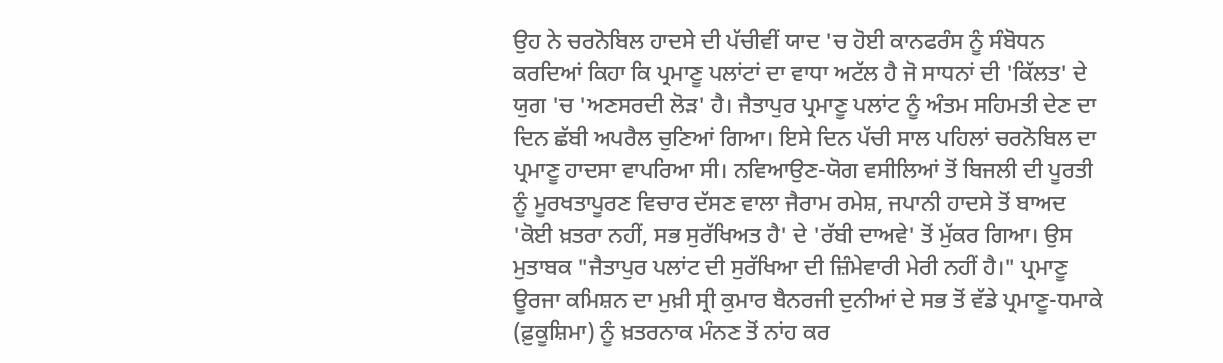ਉਹ ਨੇ ਚਰਨੋਬਿਲ ਹਾਦਸੇ ਦੀ ਪੱਚੀਵੀਂ ਯਾਦ 'ਚ ਹੋਈ ਕਾਨਫਰੰਸ ਨੂੰ ਸੰਬੋਧਨ ਕਰਦਿਆਂ ਕਿਹਾ ਕਿ ਪ੍ਰਮਾਣੂ ਪਲਾਂਟਾਂ ਦਾ ਵਾਧਾ ਅਟੱਲ ਹੈ ਜੋ ਸਾਧਨਾਂ ਦੀ 'ਕਿੱਲਤ' ਦੇ ਯੁਗ 'ਚ 'ਅਣਸਰਦੀ ਲੋੜ' ਹੈ। ਜੈਤਾਪੁਰ ਪ੍ਰਮਾਣੂ ਪਲਾਂਟ ਨੂੰ ਅੰਤਮ ਸਹਿਮਤੀ ਦੇਣ ਦਾ ਦਿਨ ਛੱਬੀ ਅਪਰੈਲ ਚੁਣਿਆਂ ਗਿਆ। ਇਸੇ ਦਿਨ ਪੱਚੀ ਸਾਲ ਪਹਿਲਾਂ ਚਰਨੋਬਿਲ ਦਾ ਪ੍ਰਮਾਣੂ ਹਾਦਸਾ ਵਾਪਰਿਆ ਸੀ। ਨਵਿਆਉਣ-ਯੋਗ ਵਸੀਲਿਆਂ ਤੋਂ ਬਿਜਲੀ ਦੀ ਪੂਰਤੀ ਨੂੰ ਮੂਰਖਤਾਪੂਰਣ ਵਿਚਾਰ ਦੱਸਣ ਵਾਲਾ ਜੈਰਾਮ ਰਮੇਸ਼, ਜਪਾਨੀ ਹਾਦਸੇ ਤੋਂ ਬਾਅਦ 'ਕੋਈ ਖ਼ਤਰਾ ਨਹੀਂ, ਸਭ ਸੁਰੱਖਿਅਤ ਹੈ' ਦੇ 'ਰੱਬੀ ਦਾਅਵੇ' ਤੋਂ ਮੁੱਕਰ ਗਿਆ। ਉਸ ਮੁਤਾਬਕ "ਜੈਤਾਪੁਰ ਪਲਾਂਟ ਦੀ ਸੁਰੱਖਿਆ ਦੀ ਜ਼ਿੰਮੇਵਾਰੀ ਮੇਰੀ ਨਹੀਂ ਹੈ।" ਪ੍ਰਮਾਣੂ ਊਰਜਾ ਕਮਿਸ਼ਨ ਦਾ ਮੁਖ਼ੀ ਸ੍ਰੀ ਕੁਮਾਰ ਬੈਨਰਜੀ ਦੁਨੀਆਂ ਦੇ ਸਭ ਤੋਂ ਵੱਡੇ ਪ੍ਰਮਾਣੂ-ਧਮਾਕੇ (ਫ਼ੁਕੂਸ਼ਿਮਾ) ਨੂੰ ਖ਼ਤਰਨਾਕ ਮੰਨਣ ਤੋਂ ਨਾਂਹ ਕਰ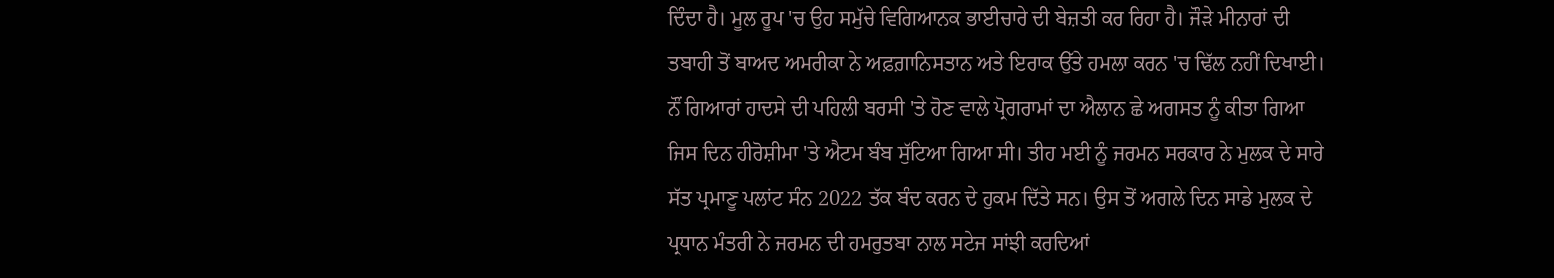ਦਿੰਦਾ ਹੈ। ਮੂਲ ਰੂਪ 'ਚ ਉਹ ਸਮੁੱਚੇ ਵਿਗਿਆਨਕ ਭਾਈਚਾਰੇ ਦੀ ਬੇਜ਼ਤੀ ਕਰ ਰਿਹਾ ਹੈ। ਜੌੜੇ ਮੀਨਾਰਾਂ ਦੀ ਤਬਾਹੀ ਤੋਂ ਬਾਅਦ ਅਮਰੀਕਾ ਨੇ ਅਫ਼ਗ਼ਾਨਿਸਤਾਨ ਅਤੇ ਇਰਾਕ ਉੱਤੇ ਹਮਲਾ ਕਰਨ 'ਚ ਢਿੱਲ ਨਹੀਂ ਦਿਖਾਈ। ਨੌਂ ਗਿਆਰਾਂ ਹਾਦਸੇ ਦੀ ਪਹਿਲੀ ਬਰਸੀ 'ਤੇ ਹੋਣ ਵਾਲੇ ਪ੍ਰੋਗਰਾਮਾਂ ਦਾ ਐਲਾਨ ਛੇ ਅਗਸਤ ਨੂੰ ਕੀਤਾ ਗਿਆ ਜਿਸ ਦਿਨ ਹੀਰੋਸ਼ੀਮਾ 'ਤੇ ਐਟਮ ਬੰਬ ਸੁੱਟਿਆ ਗਿਆ ਸੀ। ਤੀਹ ਮਈ ਨੂੰ ਜਰਮਨ ਸਰਕਾਰ ਨੇ ਮੁਲਕ ਦੇ ਸਾਰੇ ਸੱਤ ਪ੍ਰਮਾਣੂ ਪਲਾਂਟ ਸੰਨ 2022 ਤੱਕ ਬੰਦ ਕਰਨ ਦੇ ਹੁਕਮ ਦਿੱਤੇ ਸਨ। ਉਸ ਤੋਂ ਅਗਲੇ ਦਿਨ ਸਾਡੇ ਮੁਲਕ ਦੇ ਪ੍ਰਧਾਨ ਮੰਤਰੀ ਨੇ ਜਰਮਨ ਦੀ ਹਮਰੁਤਬਾ ਨਾਲ ਸਟੇਜ ਸਾਂਝੀ ਕਰਦਿਆਂ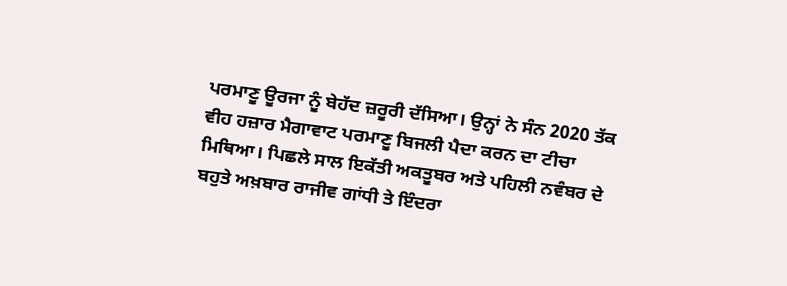ਪਰਮਾਣੂ ਊਰਜਾ ਨੂੰ ਬੇਹੱਦ ਜ਼ਰੂਰੀ ਦੱਸਿਆ। ਉਨ੍ਹਾਂ ਨੇ ਸੰਨ 2020 ਤੱਕ ਵੀਹ ਹਜ਼ਾਰ ਮੈਗਾਵਾਟ ਪਰਮਾਣੂ ਬਿਜਲੀ ਪੈਦਾ ਕਰਨ ਦਾ ਟੀਚਾ ਮਿਥਿਆ। ਪਿਛਲੇ ਸਾਲ ਇਕੱਤੀ ਅਕਤੂਬਰ ਅਤੇ ਪਹਿਲੀ ਨਵੰਬਰ ਦੇ ਬਹੁਤੇ ਅਖ਼ਬਾਰ ਰਾਜੀਵ ਗਾਂਧੀ ਤੇ ਇੰਦਰਾ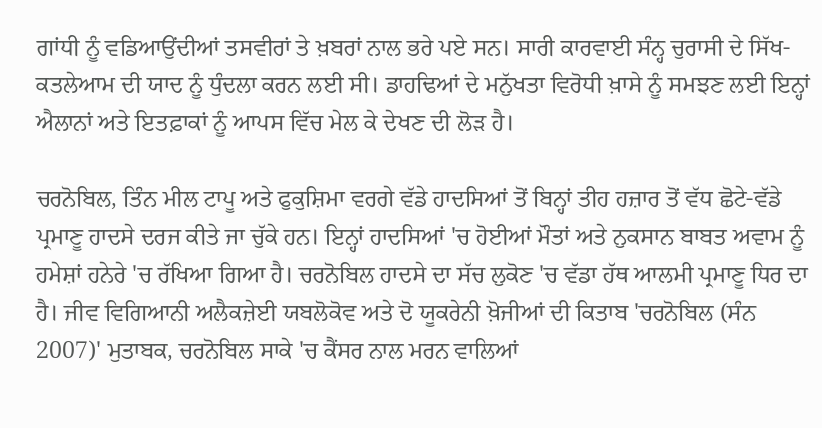ਗਾਂਧੀ ਨੂੰ ਵਡਿਆਉਂਦੀਆਂ ਤਸਵੀਰਾਂ ਤੇ ਖ਼ਬਰਾਂ ਨਾਲ ਭਰੇ ਪਏ ਸਨ। ਸਾਰੀ ਕਾਰਵਾਈ ਸੰਨ੍ਹ ਚੁਰਾਸੀ ਦੇ ਸਿੱਖ-ਕਤਲੇਆਮ ਦੀ ਯਾਦ ਨੂੰ ਧੁੰਦਲਾ ਕਰਨ ਲਈ ਸੀ। ਡਾਹਢਿਆਂ ਦੇ ਮਨੁੱਖਤਾ ਵਿਰੋਧੀ ਖ਼ਾਸੇ ਨੂੰ ਸਮਝਣ ਲਈ ਇਨ੍ਹਾਂ ਐਲਾਨਾਂ ਅਤੇ ਇਤਫ਼ਾਕਾਂ ਨੂੰ ਆਪਸ ਵਿੱਚ ਮੇਲ ਕੇ ਦੇਖਣ ਦੀ ਲੋੜ ਹੈ।

ਚਰਨੋਬਿਲ, ਤਿੰਨ ਮੀਲ ਟਾਪੂ ਅਤੇ ਫੁਕੁਸ਼ਿਮਾ ਵਰਗੇ ਵੱਡੇ ਹਾਦਸਿਆਂ ਤੋਂ ਬਿਨ੍ਹਾਂ ਤੀਹ ਹਜ਼ਾਰ ਤੋਂ ਵੱਧ ਛੋਟੇ-ਵੱਡੇ ਪ੍ਰਮਾਣੂ ਹਾਦਸੇ ਦਰਜ ਕੀਤੇ ਜਾ ਚੁੱਕੇ ਹਨ। ਇਨ੍ਹਾਂ ਹਾਦਸਿਆਂ 'ਚ ਹੋਈਆਂ ਮੌਤਾਂ ਅਤੇ ਨੁਕਸਾਨ ਬਾਬਤ ਅਵਾਮ ਨੂੰ ਹਮੇਸ਼ਾਂ ਹਨੇਰੇ 'ਚ ਰੱਖਿਆ ਗਿਆ ਹੈ। ਚਰਨੋਬਿਲ ਹਾਦਸੇ ਦਾ ਸੱਚ ਲੁਕੋਣ 'ਚ ਵੱਡਾ ਹੱਥ ਆਲਮੀ ਪ੍ਰਮਾਣੂ ਧਿਰ ਦਾ ਹੈ। ਜੀਵ ਵਿਗਿਆਨੀ ਅਲੈਕਜ਼ੇਈ ਯਬਲੋਕੋਵ ਅਤੇ ਦੋ ਯੂਕਰੇਨੀ ਖ਼ੋਜੀਆਂ ਦੀ ਕਿਤਾਬ 'ਚਰਨੋਬਿਲ (ਸੰਨ 2007)' ਮੁਤਾਬਕ, ਚਰਨੋਬਿਲ ਸਾਕੇ 'ਚ ਕੈਂਸਰ ਨਾਲ ਮਰਨ ਵਾਲਿਆਂ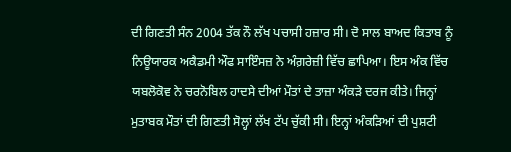ਦੀ ਗਿਣਤੀ ਸੰਨ 2004 ਤੱਕ ਨੌ ਲੱਖ ਪਚਾਸੀ ਹਜ਼ਾਰ ਸੀ। ਦੋ ਸਾਲ ਬਾਅਦ ਕਿਤਾਬ ਨੂੰ ਨਿਊਯਾਰਕ ਅਕੈਡਮੀ ਔਫ ਸਾਇੰਸਜ਼ ਨੇ ਅੰਗ਼ਰੇਜ਼ੀ ਵਿੱਚ ਛਾਪਿਆ। ਇਸ ਅੰਕ ਵਿੱਚ ਯਬਲੋਕੋਵ ਨੇ ਚਰਨੋਬਿਲ ਹਾਦਸੇ ਦੀਆਂ ਮੌਤਾਂ ਦੇ ਤਾਜ਼ਾ ਅੰਕੜੇ ਦਰਜ ਕੀਤੇ। ਜਿਨ੍ਹਾਂ ਮੁਤਾਬਕ ਮੌਤਾਂ ਦੀ ਗਿਣਤੀ ਸੋਲ੍ਹਾਂ ਲੱਖ ਟੱਪ ਚੁੱਕੀ ਸੀ। ਇਨ੍ਹਾਂ ਅੰਕੜਿਆਂ ਦੀ ਪੁਸ਼ਟੀ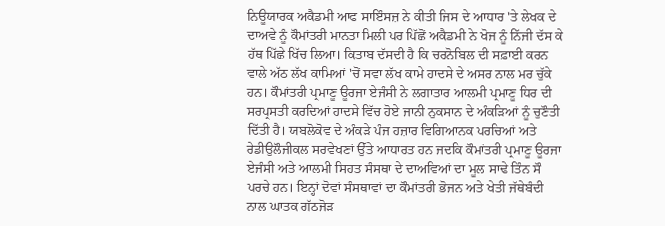ਨਿਊਯਾਰਕ ਅਕੈਡਮੀ ਆਫ ਸਾਇੰਸਜ਼ ਨੇ ਕੀਤੀ ਜਿਸ ਦੇ ਆਧਾਰ 'ਤੇ ਲੇਖਕ ਦੇ ਦਾਅਵੇ ਨੂੰ ਕੌਮਾਂਤਰੀ ਮਾਨਤਾ ਮਿਲੀ ਪਰ ਪਿੱਛੋਂ ਅਕੈਡਮੀ ਨੇ ਖੋਜ ਨੂੰ ਨਿੱਜੀ ਦੱਸ ਕੇ ਹੱਥ ਪਿੱਛੇ ਖਿੱਚ ਲਿਆ। ਕਿਤਾਬ ਦੱਸਦੀ ਹੈ ਕਿ ਚਰਨੋਬਿਲ ਦੀ ਸਫ਼ਾਈ ਕਰਨ ਵਾਲੇ ਅੱਠ ਲੱਖ ਕਾਮਿਆਂ 'ਚੋਂ ਸਵਾ ਲੱਖ ਕਾਮੇ ਹਾਦਸੇ ਦੇ ਅਸਰ ਨਾਲ ਮਰ ਚੁੱਕੇ ਹਨ। ਕੌਮਾਂਤਰੀ ਪ੍ਰਮਾਣੂ ਊਰਜਾ ਏਜੰਸੀ ਨੇ ਲਗਾਤਾਰ ਆਲਮੀ ਪ੍ਰਮਾਣੂ ਧਿਰ ਦੀ ਸਰਪ੍ਰਸਤੀ ਕਰਦਿਆਂ ਹਾਦਸੇ ਵਿੱਚ ਹੋਏ ਜਾਨੀ ਨੁਕਸਾਨ ਦੇ ਅੰਕੜਿਆਂ ਨੂੰ ਚੁਣੌਤੀ ਦਿੱਤੀ ਹੈ। ਯਬਲੋਕੋਵ ਦੇ ਅੰਕੜੇ ਪੰਜ ਹਜ਼ਾਰ ਵਿਗਿਆਨਕ ਪਰਚਿਆਂ ਅਤੇ ਰੇਡੀਉਲੌਜੀਕਲ ਸਰਵੇਖਣਾਂ ਉੱਤੇ ਆਧਾਰਤ ਹਨ ਜਦਕਿ ਕੌਮਾਂਤਰੀ ਪ੍ਰਮਾਣੂ ਊਰਜਾ ਏਜੰਸੀ ਅਤੇ ਆਲਮੀ ਸਿਹਤ ਸੰਸਥਾ ਦੇ ਦਾਅਵਿਆਂ ਦਾ ਮੂਲ ਸਾਢੇ ਤਿੰਨ ਸੌ ਪਰਚੇ ਹਨ। ਇਨ੍ਹਾਂ ਦੋਵਾਂ ਸੰਸਥਾਵਾਂ ਦਾ ਕੌਮਾਂਤਰੀ ਭੋਜਨ ਅਤੇ ਖੇਤੀ ਜੱਥੇਬੰਦੀ ਨਾਲ ਘਾਤਕ ਗੱਠਜੋੜ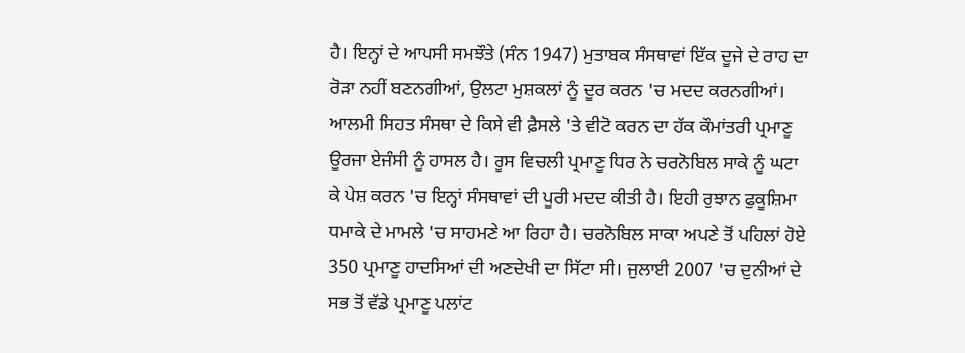ਹੈ। ਇਨ੍ਹਾਂ ਦੇ ਆਪਸੀ ਸਮਝੌਤੇ (ਸੰਨ 1947) ਮੁਤਾਬਕ ਸੰਸਥਾਵਾਂ ਇੱਕ ਦੂਜੇ ਦੇ ਰਾਹ ਦਾ ਰੋੜਾ ਨਹੀਂ ਬਣਨਗੀਆਂ, ਉਲਟਾ ਮੁਸ਼ਕਲਾਂ ਨੂੰ ਦੂਰ ਕਰਨ 'ਚ ਮਦਦ ਕਰਨਗੀਆਂ। ਆਲਮੀ ਸਿਹਤ ਸੰਸਥਾ ਦੇ ਕਿਸੇ ਵੀ ਫ਼ੈਸਲੇ 'ਤੇ ਵੀਟੋ ਕਰਨ ਦਾ ਹੱਕ ਕੌਮਾਂਤਰੀ ਪ੍ਰਮਾਣੂ ਊਰਜਾ ਏਜੰਸੀ ਨੂੰ ਹਾਸਲ ਹੈ। ਰੂਸ ਵਿਚਲੀ ਪ੍ਰਮਾਣੂ ਧਿਰ ਨੇ ਚਰਨੋਬਿਲ ਸਾਕੇ ਨੂੰ ਘਟਾ ਕੇ ਪੇਸ਼ ਕਰਨ 'ਚ ਇਨ੍ਹਾਂ ਸੰਸਥਾਵਾਂ ਦੀ ਪੂਰੀ ਮਦਦ ਕੀਤੀ ਹੈ। ਇਹੀ ਰੁਝਾਨ ਫੁਕੂਸ਼ਿਮਾ ਧਮਾਕੇ ਦੇ ਮਾਮਲੇ 'ਚ ਸਾਹਮਣੇ ਆ ਰਿਹਾ ਹੈ। ਚਰਨੋਬਿਲ ਸਾਕਾ ਅਪਣੇ ਤੋਂ ਪਹਿਲਾਂ ਹੋਏ 350 ਪ੍ਰਮਾਣੂ ਹਾਦਸਿਆਂ ਦੀ ਅਣਦੇਖੀ ਦਾ ਸਿੱਟਾ ਸੀ। ਜੁਲਾਈ 2007 'ਚ ਦੁਨੀਆਂ ਦੇ ਸਭ ਤੋਂ ਵੱਡੇ ਪ੍ਰਮਾਣੂ ਪਲਾਂਟ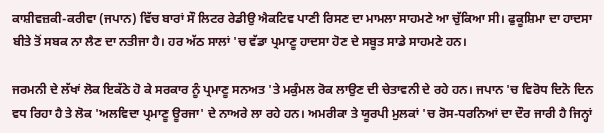ਕਾਸ਼ੀਵਜ਼ਕੀ-ਕਰੀਵਾ (ਜਪਾਨ) ਵਿੱਚ ਬਾਰਾਂ ਸੌ ਲਿਟਰ ਰੇਡੀਉ ਐਕਟਿਵ ਪਾਣੀ ਰਿਸਣ ਦਾ ਮਾਮਲਾ ਸਾਹਮਣੇ ਆ ਚੁੱਕਿਆ ਸੀ। ਫੁਕੂਸ਼ਿਮਾ ਦਾ ਹਾਦਸਾ ਬੀਤੇ ਤੋਂ ਸਬਕ ਨਾ ਲੈਣ ਦਾ ਨਤੀਜਾ ਹੈ। ਹਰ ਅੱਠ ਸਾਲਾਂ 'ਚ ਵੱਡਾ ਪ੍ਰਮਾਣੂ ਹਾਦਸਾ ਹੋਣ ਦੇ ਸਬੂਤ ਸਾਡੇ ਸਾਹਮਣੇ ਹਨ।

ਜਰਮਨੀ ਦੇ ਲੱਖਾਂ ਲੋਕ ਇਕੱਠੇ ਹੋ ਕੇ ਸਰਕਾਰ ਨੂੰ ਪ੍ਰਮਾਣੂ ਸਨਅਤ 'ਤੇ ਮਕੁੰਮਲ ਰੋਕ ਲਾਉਣ ਦੀ ਚੇਤਾਵਨੀ ਦੇ ਰਹੇ ਹਨ। ਜਪਾਨ 'ਚ ਵਿਰੋਧ ਦਿਨੋ ਦਿਨ ਵਧ ਰਿਹਾ ਹੈ ਤੇ ਲੋਕ 'ਅਲਵਿਦਾ ਪ੍ਰਮਾਣੂ ਊਰਜਾ' ਦੇ ਨਾਅਰੇ ਲਾ ਰਹੇ ਹਨ। ਅਮਰੀਕਾ ਤੇ ਯੂਰਪੀ ਮੁਲਕਾਂ 'ਚ ਰੋਸ-ਧਰਨਿਆਂ ਦਾ ਦੌਰ ਜਾਰੀ ਹੈ ਜਿਨ੍ਹਾਂ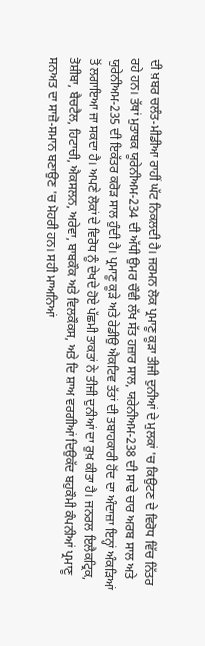ਦੀ ਖ਼ਬਰ ਚਲੰਤ-ਮੀਡੀਆ ਰਾਹੀਂ ਘੱਟ ਨਿਕਲਦੀ ਹੈ। ਜਰਮਨ ਲੋਕ ਪ੍ਰਮਾਣੂ ਕੂੜਾ ਤੀਜੀ ਦੁਨੀਆਂ ਦੇ ਮੁਲਕਾਂ 'ਚ ਕਿਉਟਣ ਦੇ ਵਿਰੋਧ ਵਿੱਚ ਨਿੱਤਰ ਰਹੇ ਹਨ। ਤੱਥਾਂ ਮੁਤਾਬਕ ਯੂਰੇਨੀਅਮ-234 ਦੀ ਅੱਧੀ ਉਮਰ ਚੌਵੀ ਲੱਖ ਸੱਤ ਹਜ਼ਾਰ ਸਾਲ, ਯਰੇਨੀਅਮ-238 ਦੀ ਸਾਢੇ ਚਾਰ ਅਰਬ ਸਾਲ ਅਤੇ ਯੁਰੇਨੀਅਮ-235 ਦੀ ਇਕੱਤਰ ਕਰੋੜ ਸਾਲ ਹੁੰਦੀ ਹੈ। ਪ੍ਰਮਾਣੂ ਕੂੜੇ ਅਤੇ ਰੇਡੀਉ ਐਕਟਿਵ ਤੱਤਾਂ ਦੀ ਤਬਾਹਕਾਰੀ ਹੋਂਦ ਦਾ ਅੰਦਾਜ਼ਾ ਇਨ੍ਹਾਂ ਅੰਕੜਿਆਂ ਤੋਂ ਲਗਾਇਆ ਜਾ ਸਕਦਾ ਹੈ। ਅਪਣੇ ਲੋਕਾਂ ਦੇ ਵਿਰੋਧ ਨੂੰ ਦੇਖਦੇ ਹੋਏ ਪੱਛਮੀ ਤਾਕਤਾਂ ਨੇ ਤੀਜੀ ਦੁਨੀਆਂ ਦਾ ਰੁਖ਼ ਕੀਤਾ ਹੈ। ਜਨਰਲ ਇਲੈਕਟ੍ਰਿਕ, ਤੋਸ਼ੀਬਾ, ਬੈਚਟੈਲ, ਹਿਟਾਚੀ, ਐਕਸਲਨ, ਅਰੇਵਾ, ਬਾਬਕੌਕ ਅਤੇ ਵਿਲਕੌਕਸ, ਅਤੇ ਦਿ ਸ਼ਾਅ ਵਰਗੀਆਂ ਦਿਉਕੱਦ ਬਹੁਕੌਮੀ ਕੰਪਨੀਆਂ ਪ੍ਰਮਾਣੂ ਸਨਅਤ ਦਾ ਸਾਜ਼ੋ-ਸਮਾਨ ਬਣਾਉਣ 'ਚ ਮੋਹਰੀ ਹਨ। ਸਹੀ ਮਾਅਨਿਆਂ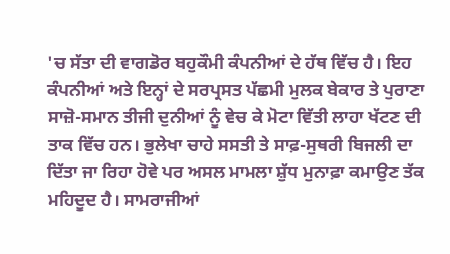'ਚ ਸੱਤਾ ਦੀ ਵਾਗਡੋਰ ਬਹੁਕੌਮੀ ਕੰਪਨੀਆਂ ਦੇ ਹੱਥ ਵਿੱਚ ਹੈ। ਇਹ ਕੰਪਨੀਆਂ ਅਤੇ ਇਨ੍ਹਾਂ ਦੇ ਸਰਪ੍ਰਸਤ ਪੱਛਮੀ ਮੁਲਕ ਬੇਕਾਰ ਤੇ ਪੁਰਾਣਾ ਸਾਜ਼ੋ-ਸਮਾਨ ਤੀਜੀ ਦੁਨੀਆਂ ਨੂੰ ਵੇਚ ਕੇ ਮੋਟਾ ਵਿੱਤੀ ਲਾਹਾ ਖੱਟਣ ਦੀ ਤਾਕ ਵਿੱਚ ਹਨ। ਭੁਲੇਖਾ ਚਾਹੇ ਸਸਤੀ ਤੇ ਸਾਫ਼-ਸੁਥਰੀ ਬਿਜਲੀ ਦਾ ਦਿੱਤਾ ਜਾ ਰਿਹਾ ਹੋਵੇ ਪਰ ਅਸਲ ਮਾਮਲਾ ਸ਼ੁੱਧ ਮੁਨਾਫ਼ਾ ਕਮਾਉਣ ਤੱਕ ਮਹਿਦੂਦ ਹੈ। ਸਾਮਰਾਜੀਆਂ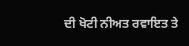ਦੀ ਖੋਟੀ ਨੀਅਤ ਰਵਾਇਤ ਤੇ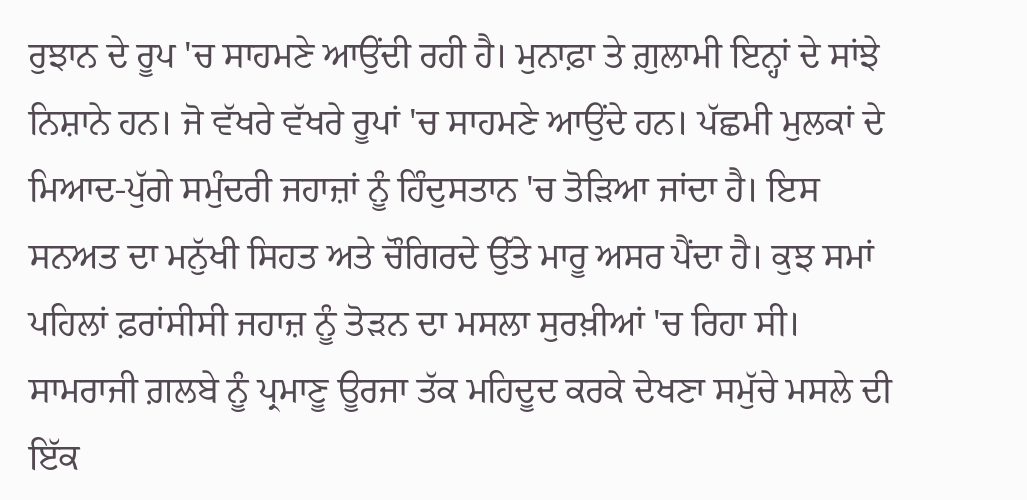ਰੁਝਾਨ ਦੇ ਰੂਪ 'ਚ ਸਾਹਮਣੇ ਆਉਂਦੀ ਰਹੀ ਹੈ। ਮੁਨਾਫ਼ਾ ਤੇ ਗ਼ੁਲਾਮੀ ਇਨ੍ਹਾਂ ਦੇ ਸਾਂਝੇ ਨਿਸ਼ਾਨੇ ਹਨ। ਜੋ ਵੱਖਰੇ ਵੱਖਰੇ ਰੂਪਾਂ 'ਚ ਸਾਹਮਣੇ ਆਉਂਦੇ ਹਨ। ਪੱਛਮੀ ਮੁਲਕਾਂ ਦੇ ਮਿਆਦ-ਪੁੱਗੇ ਸਮੁੰਦਰੀ ਜਹਾਜ਼ਾਂ ਨੂੰ ਹਿੰਦੁਸਤਾਨ 'ਚ ਤੋੜਿਆ ਜਾਂਦਾ ਹੈ। ਇਸ ਸਨਅਤ ਦਾ ਮਨੁੱਖੀ ਸਿਹਤ ਅਤੇ ਚੌਗਿਰਦੇ ਉੱਤੇ ਮਾਰੂ ਅਸਰ ਪੈਂਦਾ ਹੈ। ਕੁਝ ਸਮਾਂ ਪਹਿਲਾਂ ਫ਼ਰਾਂਸੀਸੀ ਜਹਾਜ਼ ਨੂੰ ਤੋੜਨ ਦਾ ਮਸਲਾ ਸੁਰਖ਼ੀਆਂ 'ਚ ਰਿਹਾ ਸੀ। ਸਾਮਰਾਜੀ ਗ਼ਲਬੇ ਨੂੰ ਪ੍ਰਮਾਣੂ ਊਰਜਾ ਤੱਕ ਮਹਿਦੂਦ ਕਰਕੇ ਦੇਖਣਾ ਸਮੁੱਚੇ ਮਸਲੇ ਦੀ ਇੱਕ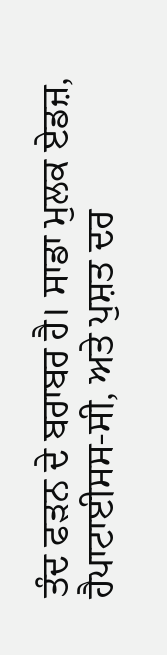ਤੰਦ ਫੜਨ ਦੇ ਬਰਾਬਰ ਹੈ। ਸਾਡਾ ਮੁਲਕ ਏਡਜ਼, ਹੈਪਾਟਾਈਸਸ-ਸੀ, ਅਤੇ ਪੁਸ਼ਤ ਦਰ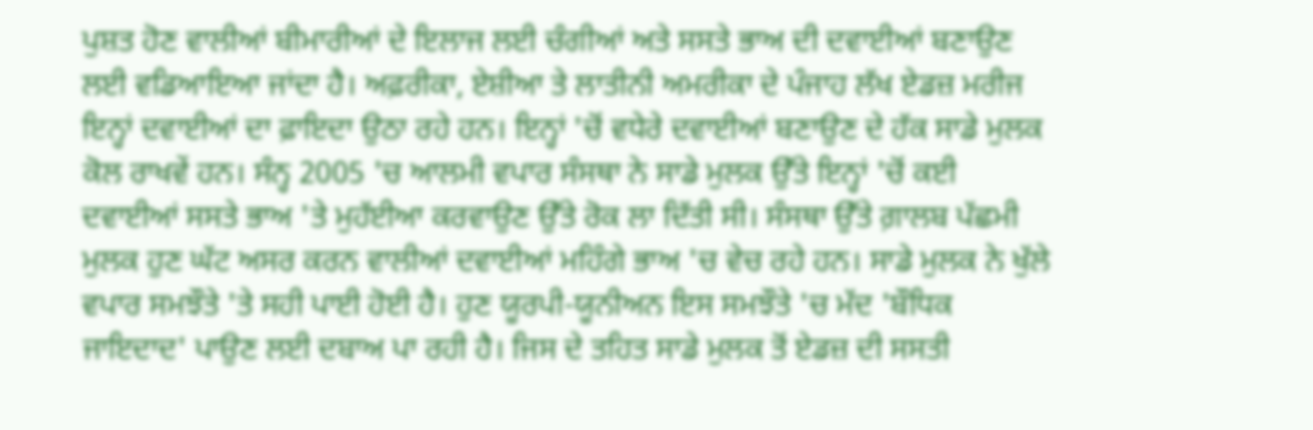ਪੁਸ਼ਤ ਹੋਣ ਵਾਲੀਆਂ ਬੀਮਾਰੀਆਂ ਦੇ ਇਲਾਜ ਲਈ ਚੰਗੀਆਂ ਅਤੇ ਸਸਤੇ ਭਾਅ ਦੀ ਦਵਾਈਆਂ ਬਣਾਉਣ ਲਈ ਵਡਿਆਇਆ ਜਾਂਦਾ ਹੈ। ਅਫ਼ਰੀਕਾ, ਏਸ਼ੀਆ ਤੇ ਲਾਤੀਨੀ ਅਮਰੀਕਾ ਦੇ ਪੰਜਾਹ ਲੱਖ ਏਡਜ਼ ਮਰੀਜ ਇਨ੍ਹਾਂ ਦਵਾਈਆਂ ਦਾ ਫ਼ਾਇਦਾ ਉਠਾ ਰਹੇ ਹਨ। ਇਨ੍ਹਾਂ 'ਚੋਂ ਵਧੇਰੇ ਦਵਾਈਆਂ ਬਣਾਉਣ ਦੇ ਹੱਕ ਸਾਡੇ ਮੁਲਕ ਕੋਲ ਰਾਖਵੇਂ ਹਨ। ਸੰਨ੍ਹ 2005 'ਚ ਆਲਮੀ ਵਪਾਰ ਸੰਸਥਾ ਨੇ ਸਾਡੇ ਮੁਲਕ ਉੱਤੇ ਇਨ੍ਹਾਂ 'ਚੋਂ ਕਈ ਦਵਾਈਆਂ ਸਸਤੇ ਭਾਅ 'ਤੇ ਮੁਹੱਈਆ ਕਰਵਾਉਣ ਉੱਤੇ ਰੋਕ ਲਾ ਦਿੱਤੀ ਸੀ। ਸੰਸਥਾ ਉੱਤੇ ਗ਼ਾਲਬ ਪੱਛਮੀ ਮੁਲਕ ਹੁਣ ਘੱਟ ਅਸਰ ਕਰਨ ਵਾਲੀਆਂ ਦਵਾਈਆਂ ਮਹਿੰਗੇ ਭਾਅ 'ਚ ਵੇਚ ਰਹੇ ਹਨ। ਸਾਡੇ ਮੁਲਕ ਨੇ ਖੁੱਲੇ ਵਪਾਰ ਸਮਝੌਤੇ 'ਤੇ ਸਹੀ ਪਾਈ ਹੋਈ ਹੈ। ਹੁਣ ਯੂਰਪੀ-ਯੂਨੀਅਨ ਇਸ ਸਮਝੌਤੇ 'ਚ ਮੱਦ 'ਬੌਧਿਕ ਜਾਇਦਾਦ' ਪਾਉਣ ਲਈ ਦਬਾਅ ਪਾ ਰਹੀ ਹੈ। ਜਿਸ ਦੇ ਤਹਿਤ ਸਾਡੇ ਮੁਲਕ ਤੋਂ ਏਡਜ਼ ਦੀ ਸਸਤੀ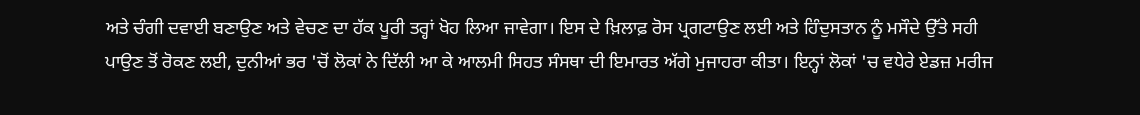ਅਤੇ ਚੰਗੀ ਦਵਾਈ ਬਣਾਉਣ ਅਤੇ ਵੇਚਣ ਦਾ ਹੱਕ ਪੂਰੀ ਤਰ੍ਹਾਂ ਖੋਹ ਲਿਆ ਜਾਵੇਗਾ। ਇਸ ਦੇ ਖ਼ਿਲਾਫ਼ ਰੋਸ ਪ੍ਰਗਟਾਉਣ ਲਈ ਅਤੇ ਹਿੰਦੁਸਤਾਨ ਨੂੰ ਮਸੌਦੇ ਉੱਤੇ ਸਹੀ ਪਾਉਣ ਤੋਂ ਰੋਕਣ ਲਈ, ਦੁਨੀਆਂ ਭਰ 'ਚੋਂ ਲੋਕਾਂ ਨੇ ਦਿੱਲੀ ਆ ਕੇ ਆਲਮੀ ਸਿਹਤ ਸੰਸਥਾ ਦੀ ਇਮਾਰਤ ਅੱਗੇ ਮੁਜਾਹਰਾ ਕੀਤਾ। ਇਨ੍ਹਾਂ ਲੋਕਾਂ 'ਚ ਵਧੇਰੇ ਏਡਜ਼ ਮਰੀਜ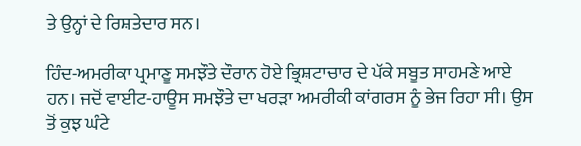ਤੇ ਉਨ੍ਹਾਂ ਦੇ ਰਿਸ਼ਤੇਦਾਰ ਸਨ।

ਹਿੰਦ-ਅਮਰੀਕਾ ਪ੍ਰਮਾਣੂ ਸਮਝੌਤੇ ਦੌਰਾਨ ਹੋਏ ਭ੍ਰਿਸ਼ਟਾਚਾਰ ਦੇ ਪੱਕੇ ਸਬੂਤ ਸਾਹਮਣੇ ਆਏ ਹਨ। ਜਦੋਂ ਵਾਈਟ-ਹਾਊਸ ਸਮਝੌਤੇ ਦਾ ਖਰੜਾ ਅਮਰੀਕੀ ਕਾਂਗਰਸ ਨੂੰ ਭੇਜ ਰਿਹਾ ਸੀ। ਉਸ ਤੋਂ ਕੁਝ ਘੰਟੇ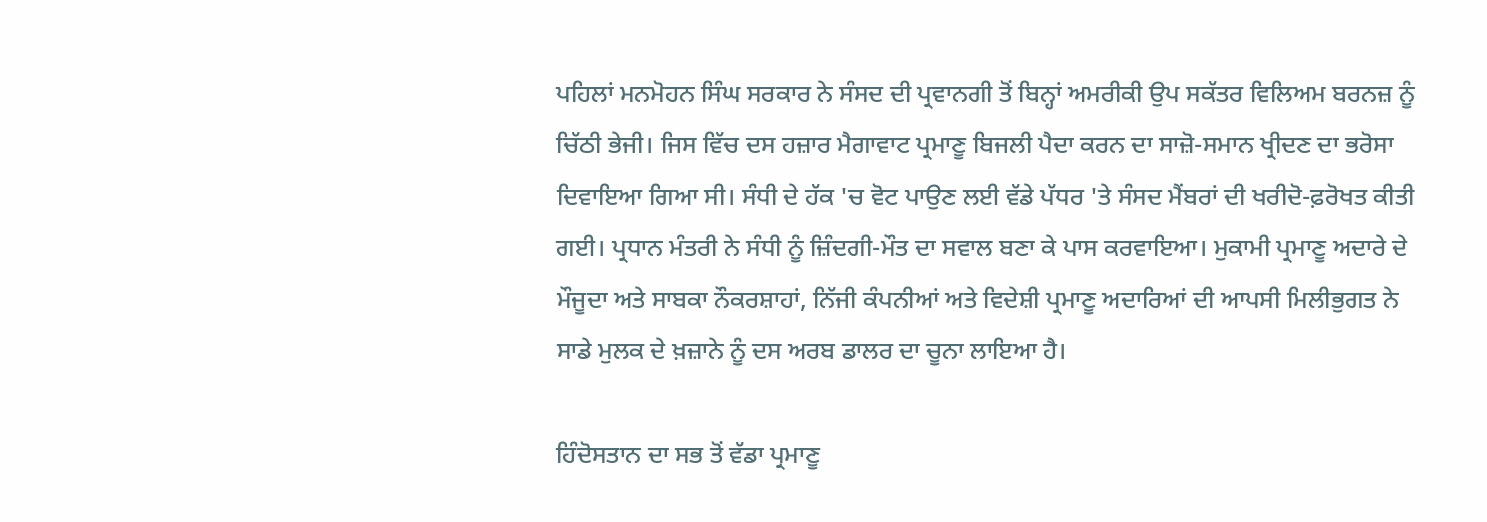ਪਹਿਲਾਂ ਮਨਮੋਹਨ ਸਿੰਘ ਸਰਕਾਰ ਨੇ ਸੰਸਦ ਦੀ ਪ੍ਰਵਾਨਗੀ ਤੋਂ ਬਿਨ੍ਹਾਂ ਅਮਰੀਕੀ ਉਪ ਸਕੱਤਰ ਵਿਲਿਅਮ ਬਰਨਜ਼ ਨੂੰ ਚਿੱਠੀ ਭੇਜੀ। ਜਿਸ ਵਿੱਚ ਦਸ ਹਜ਼ਾਰ ਮੈਗਾਵਾਟ ਪ੍ਰਮਾਣੂ ਬਿਜਲੀ ਪੈਦਾ ਕਰਨ ਦਾ ਸਾਜ਼ੋ-ਸਮਾਨ ਖ੍ਰੀਦਣ ਦਾ ਭਰੋਸਾ ਦਿਵਾਇਆ ਗਿਆ ਸੀ। ਸੰਧੀ ਦੇ ਹੱਕ 'ਚ ਵੋਟ ਪਾਉਣ ਲਈ ਵੱਡੇ ਪੱਧਰ 'ਤੇ ਸੰਸਦ ਮੈਂਬਰਾਂ ਦੀ ਖਰੀਦੋ-ਫ਼ਰੋਖਤ ਕੀਤੀ ਗਈ। ਪ੍ਰਧਾਨ ਮੰਤਰੀ ਨੇ ਸੰਧੀ ਨੂੰ ਜ਼ਿੰਦਗੀ-ਮੌਤ ਦਾ ਸਵਾਲ ਬਣਾ ਕੇ ਪਾਸ ਕਰਵਾਇਆ। ਮੁਕਾਮੀ ਪ੍ਰਮਾਣੂ ਅਦਾਰੇ ਦੇ ਮੌਜੂਦਾ ਅਤੇ ਸਾਬਕਾ ਨੌਕਰਸ਼ਾਹਾਂ, ਨਿੱਜੀ ਕੰਪਨੀਆਂ ਅਤੇ ਵਿਦੇਸ਼ੀ ਪ੍ਰਮਾਣੂ ਅਦਾਰਿਆਂ ਦੀ ਆਪਸੀ ਮਿਲੀਭੁਗਤ ਨੇ ਸਾਡੇ ਮੁਲਕ ਦੇ ਖ਼ਜ਼ਾਨੇ ਨੂੰ ਦਸ ਅਰਬ ਡਾਲਰ ਦਾ ਚੂਨਾ ਲਾਇਆ ਹੈ।

ਹਿੰਦੋਸਤਾਨ ਦਾ ਸਭ ਤੋਂ ਵੱਡਾ ਪ੍ਰਮਾਣੂ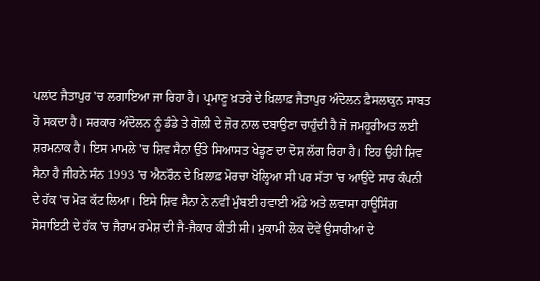ਪਲਾਂਟ ਜੈਤਾਪੁਰ 'ਚ ਲਗਾਇਆ ਜਾ ਰਿਹਾ ਹੈ। ਪ੍ਰਮਾਣੂ ਖ਼ਤਰੇ ਦੇ ਖ਼ਿਲਾਫ਼ ਜੈਤਾਪੁਰ ਅੰਦੋਲਨ ਫ਼ੈਸਲਾਕੁਨ ਸਾਬਤ ਹੋ ਸਕਦਾ ਹੈ। ਸਰਕਾਰ ਅੰਦੋਲਨ ਨੂੰ ਡੰਡੇ ਤੇ ਗੋਲੀ ਦੇ ਜ਼ੋਰ ਨਾਲ ਦਬਾਉਣਾ ਚਾਹੁੰਦੀ ਹੈ ਜੋ ਜਮਹੂਰੀਅਤ ਲਈ ਸ਼ਰਮਨਾਕ ਹੈ। ਇਸ ਮਾਮਲੇ 'ਚ ਸ਼ਿਵ ਸੈਨਾ ਉੱਤੇ ਸਿਆਸਤ ਖੇਡ੍ਹਣ ਦਾ ਦੋਸ਼ ਲੱਗ ਰਿਹਾ ਹੈ। ਇਹ ਉਹੀ ਸ਼ਿਵ ਸੈਨਾ ਹੈ ਜੀਹਨੇ ਸੰਨ 1993 'ਚ ਐਨਰੌਨ ਦੇ ਖ਼ਿਲਾਫ਼ ਮੋਰਚਾ ਖੋਲ੍ਹਿਆ ਸੀ ਪਰ ਸੱਤਾ 'ਚ ਆਉਂਦੇ ਸਾਰ ਕੰਪਨੀ ਦੇ ਹੱਕ 'ਚ ਮੋੜ ਕੱਟ ਲਿਆ। ਇਸੇ ਸ਼ਿਵ ਸੈਨਾ ਨੇ ਨਵੀਂ ਮੁੰਬਈ ਹਵਾਈ ਅੱਡੇ ਅਤੇ ਲਵਾਸਾ ਹਾਊਸਿੰਗ ਸੋਸਾਇਟੀ ਦੇ ਹੱਕ 'ਚ ਜੈਰਾਮ ਰਮੇਸ਼ ਦੀ ਜੈ-ਜੈਕਾਰ ਕੀਤੀ ਸੀ। ਮੁਕਾਮੀ ਲੋਕ ਦੋਵੇਂ ਉਸਾਰੀਆਂ ਦੇ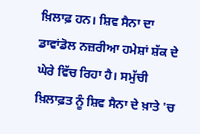ਖ਼ਿਲਾਫ਼ ਹਨ। ਸ਼ਿਵ ਸੈਨਾ ਦਾ ਡਾਵਾਂਡੋਲ ਨਜ਼ਰੀਆ ਹਮੇਸ਼ਾਂ ਸ਼ੱਕ ਦੇ ਘੇਰੇ ਵਿੱਚ ਰਿਹਾ ਹੈ। ਸਮੁੱਚੀ ਖ਼ਿਲਾਫ਼ਤ ਨੂੰ ਸ਼ਿਵ ਸੈਨਾ ਦੇ ਖ਼ਾਤੇ 'ਚ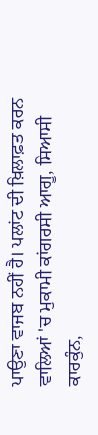ਪਾਉਣਾ ਵਾਜਬ ਨਹੀਂ ਹੈ। ਪਲਾਂਟ ਦੀ ਖ਼ਿਲਾਫ਼ਤ ਕਰਨ ਵਾਲਿਆਂ 'ਚ ਮੁਕਾਮੀ ਕਾਂਗਰਸੀ ਆਗੂ, ਸਿਆਸੀ ਕਾਰਕੁੰਨ,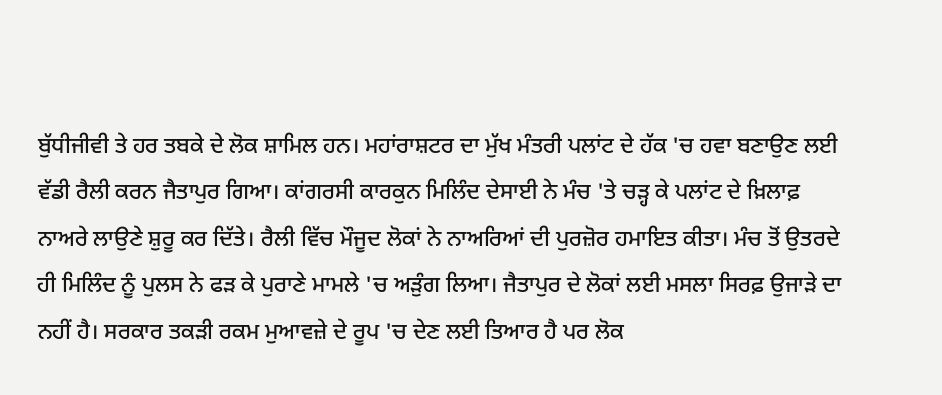ਬੁੱਧੀਜੀਵੀ ਤੇ ਹਰ ਤਬਕੇ ਦੇ ਲੋਕ ਸ਼ਾਮਿਲ ਹਨ। ਮਹਾਂਰਾਸ਼ਟਰ ਦਾ ਮੁੱਖ ਮੰਤਰੀ ਪਲਾਂਟ ਦੇ ਹੱਕ 'ਚ ਹਵਾ ਬਣਾਉਣ ਲਈ ਵੱਡੀ ਰੈਲੀ ਕਰਨ ਜੈਤਾਪੁਰ ਗਿਆ। ਕਾਂਗਰਸੀ ਕਾਰਕੁਨ ਮਿਲਿੰਦ ਦੇਸਾਈ ਨੇ ਮੰਚ 'ਤੇ ਚੜ੍ਹ ਕੇ ਪਲਾਂਟ ਦੇ ਖ਼ਿਲਾਫ਼ ਨਾਅਰੇ ਲਾਉਣੇ ਸ਼ੁਰੂ ਕਰ ਦਿੱਤੇ। ਰੈਲੀ ਵਿੱਚ ਮੌਜੂਦ ਲੋਕਾਂ ਨੇ ਨਾਅਰਿਆਂ ਦੀ ਪੁਰਜ਼ੋਰ ਹਮਾਇਤ ਕੀਤਾ। ਮੰਚ ਤੋਂ ਉਤਰਦੇ ਹੀ ਮਿਲਿੰਦ ਨੂੰ ਪੁਲਸ ਨੇ ਫੜ ਕੇ ਪੁਰਾਣੇ ਮਾਮਲੇ 'ਚ ਅੜੁੰਗ ਲਿਆ। ਜੈਤਾਪੁਰ ਦੇ ਲੋਕਾਂ ਲਈ ਮਸਲਾ ਸਿਰਫ਼ ਉਜਾੜੇ ਦਾ ਨਹੀਂ ਹੈ। ਸਰਕਾਰ ਤਕੜੀ ਰਕਮ ਮੁਆਵਜ਼ੇ ਦੇ ਰੂਪ 'ਚ ਦੇਣ ਲਈ ਤਿਆਰ ਹੈ ਪਰ ਲੋਕ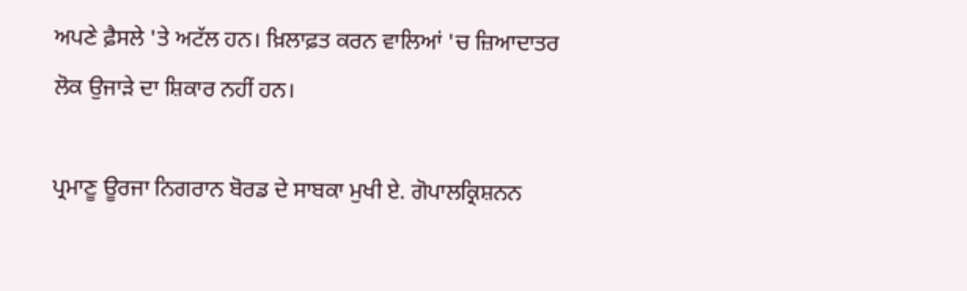ਅਪਣੇ ਫ਼ੈਸਲੇ 'ਤੇ ਅਟੱਲ ਹਨ। ਖ਼ਿਲਾਫ਼ਤ ਕਰਨ ਵਾਲਿਆਂ 'ਚ ਜ਼ਿਆਦਾਤਰ ਲੋਕ ਉਜਾੜੇ ਦਾ ਸ਼ਿਕਾਰ ਨਹੀਂ ਹਨ।

ਪ੍ਰਮਾਣੂ ਊਰਜਾ ਨਿਗਰਾਨ ਬੋਰਡ ਦੇ ਸਾਬਕਾ ਮੁਖੀ ਏ. ਗੋਪਾਲਕ੍ਰਿਸ਼ਨਨ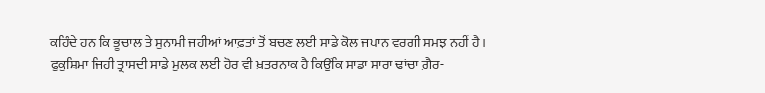ਕਹਿੰਦੇ ਹਨ ਕਿ ਭੂਚਾਲ ਤੇ ਸੁਨਾਮੀ ਜਹੀਆਂ ਆਫ਼ਤਾਂ ਤੋਂ ਬਚਣ ਲਈ ਸਾਡੇ ਕੋਲ ਜਪਾਨ ਵਰਗੀ ਸਮਝ ਨਹੀਂ ਹੈ। ਫੁਕੁਸ਼ਿਮਾ ਜਿਹੀ ਤ੍ਰਾਸਦੀ ਸਾਡੇ ਮੁਲਕ ਲਈ ਹੋਰ ਵੀ ਖ਼ਤਰਨਾਕ ਹੈ ਕਿਉਂਕਿ ਸਾਡਾ ਸਾਰਾ ਢਾਂਚਾ ਗ਼ੈਰ-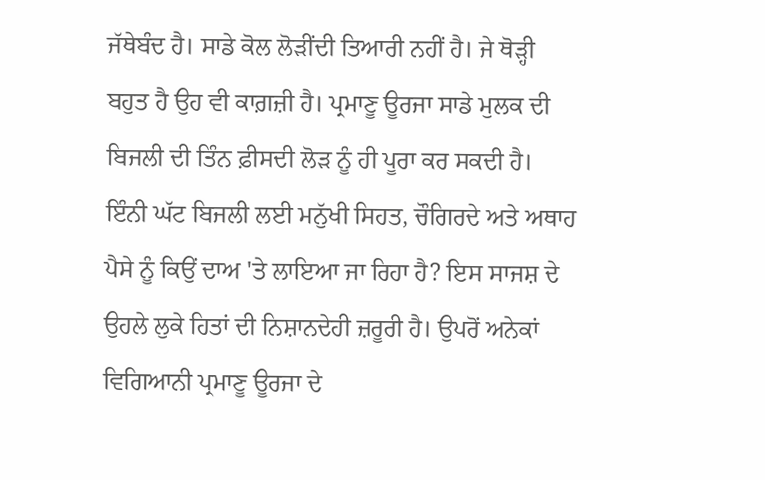ਜੱਥੇਬੰਦ ਹੈ। ਸਾਡੇ ਕੋਲ ਲੋੜੀਂਦੀ ਤਿਆਰੀ ਨਹੀਂ ਹੈ। ਜੇ ਥੋੜ੍ਹੀ ਬਹੁਤ ਹੈ ਉਹ ਵੀ ਕਾਗ਼ਜ਼ੀ ਹੈ। ਪ੍ਰਮਾਣੂ ਊਰਜਾ ਸਾਡੇ ਮੁਲਕ ਦੀ ਬਿਜਲੀ ਦੀ ਤਿੰਨ ਫ਼ੀਸਦੀ ਲੋੜ ਨੂੰ ਹੀ ਪੂਰਾ ਕਰ ਸਕਦੀ ਹੈ। ਇੰਨੀ ਘੱਟ ਬਿਜਲੀ ਲਈ ਮਨੁੱਖੀ ਸਿਹਤ, ਚੌਗਿਰਦੇ ਅਤੇ ਅਥਾਹ ਪੈਸੇ ਨੂੰ ਕਿਉਂ ਦਾਅ 'ਤੇ ਲਾਇਆ ਜਾ ਰਿਹਾ ਹੈ? ਇਸ ਸਾਜਸ਼ ਦੇ ਉਹਲੇ ਲੁਕੇ ਹਿਤਾਂ ਦੀ ਨਿਸ਼ਾਨਦੇਹੀ ਜ਼ਰੂਰੀ ਹੈ। ਉਪਰੋਂ ਅਨੇਕਾਂ ਵਿਗਿਆਨੀ ਪ੍ਰਮਾਣੂ ਊਰਜਾ ਦੇ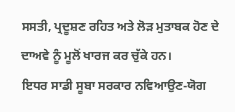ਸਸਤੀ, ਪ੍ਰਦੂਸ਼ਣ ਰਹਿਤ ਅਤੇ ਲੋੜ ਮੁਤਾਬਕ ਹੋਣ ਦੇ ਦਾਅਵੇ ਨੂੰ ਮੂਲੋਂ ਖਾਰਜ ਕਰ ਚੁੱਕੇ ਹਨ।
ਇਧਰ ਸਾਡੀ ਸੂਬਾ ਸਰਕਾਰ ਨਵਿਆਉਣ-ਯੋਗ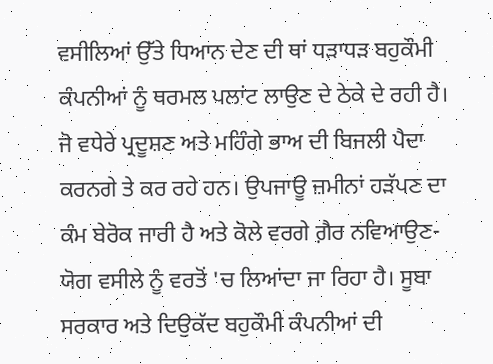ਵਸੀਲਿਆਂ ਉੱਤੇ ਧਿਆਨ ਦੇਣ ਦੀ ਥਾਂ ਧੜਾਧੜ ਬਹੁਕੌਮੀ ਕੰਪਨੀਆਂ ਨੂੰ ਥਰਮਲ ਪਲਾਂਟ ਲਾਉਣ ਦੇ ਠੇਕੇ ਦੇ ਰਹੀ ਹੈ। ਜੋ ਵਧੇਰੇ ਪ੍ਰਦੂਸ਼ਣ ਅਤੇ ਮਹਿੰਗੇ ਭਾਅ ਦੀ ਬਿਜਲੀ ਪੈਦਾ ਕਰਨਗੇ ਤੇ ਕਰ ਰਹੇ ਹਨ। ਉਪਜਾਊ ਜ਼ਮੀਨਾਂ ਹੜੱਪਣ ਦਾ ਕੰਮ ਬੇਰੋਕ ਜਾਰੀ ਹੈ ਅਤੇ ਕੋਲੇ ਵਰਗੇ ਗ਼ੈਰ ਨਵਿਆਉਣ-ਯੋਗ ਵਸੀਲੇ ਨੂੰ ਵਰਤੋਂ 'ਚ ਲਿਆਂਦਾ ਜਾ ਰਿਹਾ ਹੈ। ਸੂਬਾ ਸਰਕਾਰ ਅਤੇ ਦਿਉਕੱਦ ਬਹੁਕੌਮੀ ਕੰਪਨੀਆਂ ਦੀ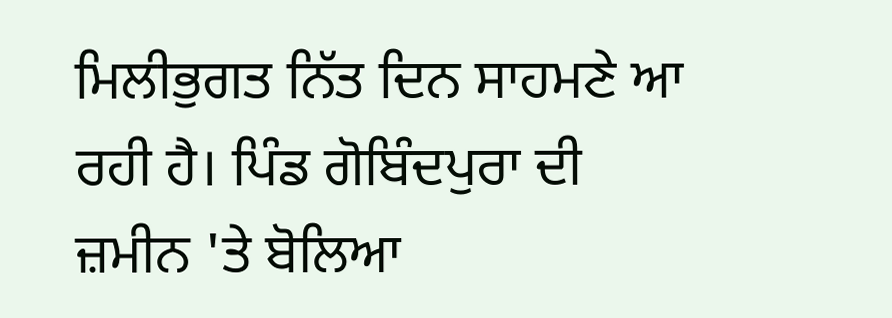ਮਿਲੀਭੁਗਤ ਨਿੱਤ ਦਿਨ ਸਾਹਮਣੇ ਆ ਰਹੀ ਹੈ। ਪਿੰਡ ਗੋਬਿੰਦਪੁਰਾ ਦੀ ਜ਼ਮੀਨ 'ਤੇ ਬੋਲਿਆ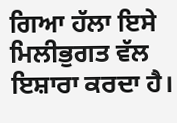ਗਿਆ ਹੱਲਾ ਇਸੇ ਮਿਲੀਭੁਗਤ ਵੱਲ ਇਸ਼ਾਰਾ ਕਰਦਾ ਹੈ।